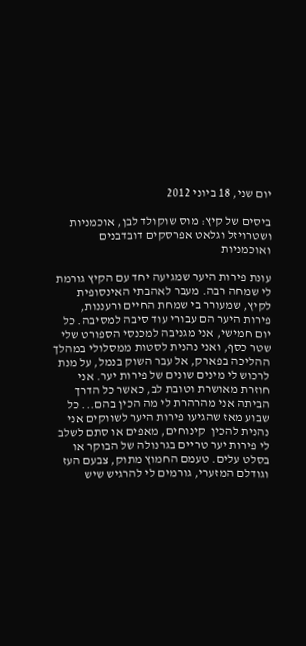יום שני, 18 ביוני 2012

ביסים של קיץ: מוס שוקולד לבן, אוכמניות ושטרויזל וגלאט אפרסקים דובדבנים ואוכמניות

עונת פירות היער שמגיעה יחד עם הקיץ גורמת לי שמחה רבה. מעבר לאהבתי האינסופית לקיץ, שמעורר בי שמחת החיים ורעננות, פירות היער הם עבורי עוד סיבה למסיבה. כל יום חמישי, אני מגניבה למכנסי הספורט שלי שטר כסף, ואני נהנית לסטות ממסלולי במהלך ההליכה בפארק, אל עבר השוק בנמל, על מנת לרכוש לי מינים שונים של פירות יער. אני חוזרת מאושרת וטובת לב, כאשר כל הדרך הביתה אני מהרהרת לי מה הכין בהם... כל שבוע מאז שהגיעו פירות היער לשווקים אני נהנית להכין  קינוחים, מאפים או סתם לשלב לי פירות יער טריים בגרנולה של הבוקר או בסלט עלים. טעמם החמוץ מתוק, צבעם העז וגודלם המזערי, גורמים לי להרגיש שיש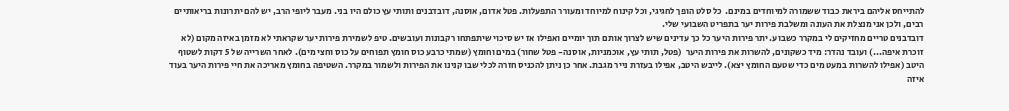להתייחס אליהם ביראת כבוד ששמורה למיוחדים במינם.  כל סלט הופך לחגיגי, וכל קינוח למיוחד ומעורר התפעלות. פטל אדום, אוסנה, דובדבנים ותותי עץ כולם היו בני. מעבר ליופי הרב, יש להם יתרונות בריאותיים רבים, ולכן אני מנצלת את העונה ומשלבת פירות יער בתפריט השבועי שלי.
דובדבנים טריים מחזיקים לי במקרר כשבוע. יתר פירות היער כל כך עדינים שיש לצרוך אותם תוך יומיים ואפילו אז יש סיכוי שיתפתחו רקבונות ועובשים. טיפ לשמירת פירות יער שקראתי לא מזמן באיזה מקום (לא זוכרת איפה...) ועובד נהדר: מיד כשקונים, להשרות את פירות היער  (פטל, תותי עץ, אוכמניות, אוסנה- פטל שחור) במים וחומץ (שמתי כרבע כוס חומץ תפוחים על כוס וחצי מים). לאחר השרייה של 5 דקות לשטוף היטב (אפילו להשרות במעט מים כדי שטעם החומץ יצא). לייבש היטב, אפילו בעזרת נייר מגבת. אחר כן ניתן להכניס חזרה לכלי שבו קנינו את הפירות ולשמור במקרר. השטיפה בחומץ מאריכה את חיי פירות היער בעוד איזה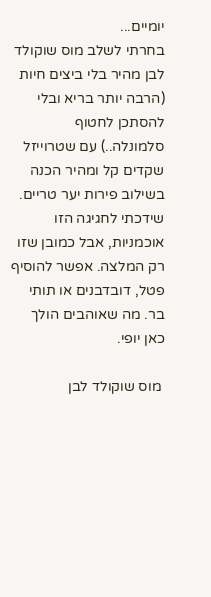יומיים...
בחרתי לשלב מוס שוקולד לבן מהיר בלי ביצים חיות (הרבה יותר בריא ובלי להסתכן לחטוף סלמונלה..) עם שטרוייזל שקדים קל ומהיר הכנה בשילוב פירות יער טריים. שידכתי לחגיגה הזו אוכמניות, אבל כמובן שזו רק המלצה. אפשר להוסיף פטל, דובדבנים או תותי בר. מה שאוהבים הולך כאן יופי.

 מוס שוקולד לבן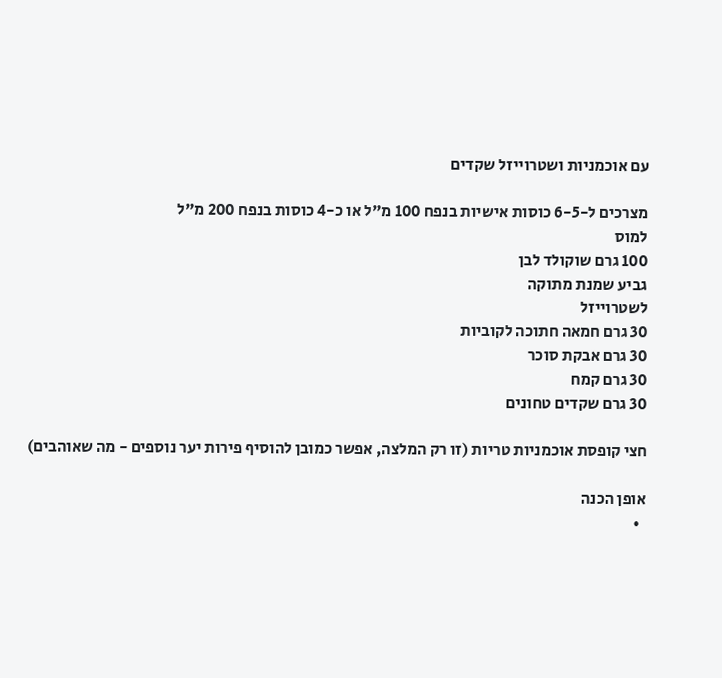עם אוכמניות ושטרוייזל שקדים

מצרכים ל-6-5 כוסות אישיות בנפח 100 מ"ל או כ-4 כוסות בנפח 200 מ"ל
למוס
100 גרם שוקולד לבן
גביע שמנת מתוקה
לשטרוייזל
30 גרם חמאה חתוכה לקוביות
30 גרם אבקת סוכר
30 גרם קמח
30 גרם שקדים טחונים

חצי קופסת אוכמניות טריות (זו רק המלצה, אפשר כמובן להוסיף פירות יער נוספים - מה שאוהבים)

אופן הכנה
  •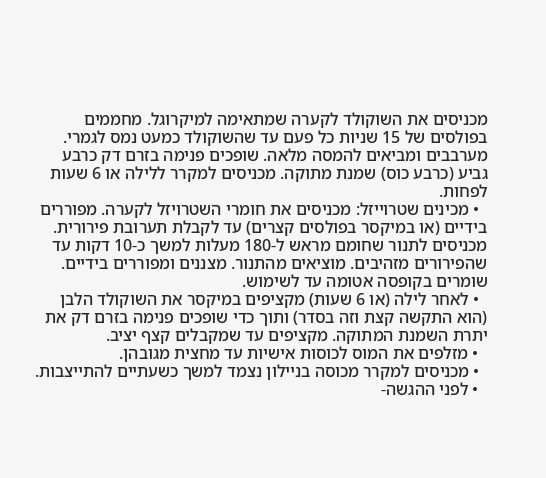מכניסים את השוקולד לקערה שמתאימה למיקרוגל. מחממים בפולסים של 15 שניות כל פעם עד שהשוקולד כמעט נמס לגמרי. מערבבים ומביאים להמסה מלאה. שופכים פנימה בזרם דק כרבע גביע (כרבע כוס) שמנת מתוקה. מכניסים למקרר ללילה או 6 שעות לפחות.
  • מכינים שטרוייזל: מכניסים את חומרי השטרויזל לקערה. מפוררים בידיים (או במיקסר בפולסים קצרים) עד לקבלת תערובת פירורית. מכניסים לתנור שחומם מראש ל-180 מעלות למשך כ-10 דקות עד שהפירורים מזהיבים. מוציאים מהתנור. מצננים ומפוררים בידיים. שומרים בקופסה אטומה עד לשימוש.
  • לאחר לילה (או 6 שעות) מקציפים במיקסר את השוקולד הלבן (הוא התקשה קצת וזה בסדר) ותוך כדי שופכים פנימה בזרם דק את יתרת השמנת המתוקה. מקציפים עד שמקבלים קצף יציב.
  • מזלפים את המוס לכוסות אישיות עד מחצית מגובהן.
  • מכניסים למקרר מכוסה בניילון נצמד למשך כשעתיים להתייצבות.
  • לפני ההגשה-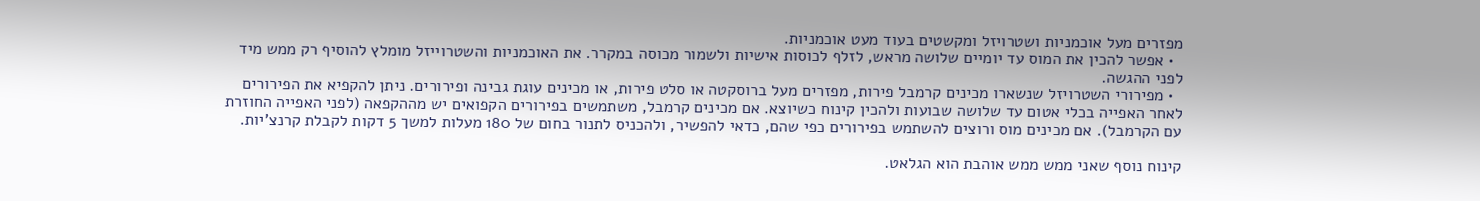מפזרים מעל אוכמניות ושטרויזל ומקשטים בעוד מעט אוכמניות.
  • אפשר להכין את המוס עד יומיים שלושה מראש, לזלף לכוסות אישיות ולשמור מכוסה במקרר. את האוכמניות והשטרוייזל מומלץ להוסיף רק ממש מיד לפני ההגשה.
  • מפירורי השטרויזל שנשארו מכינים קרמבל פירות, מפזרים מעל ברוסקטה או סלט פירות, או מכינים עוגת גבינה ופירורים. ניתן להקפיא את הפירורים לאחר האפייה בכלי אטום עד שלושה שבועות ולהכין קינוח כשיוצא. אם מכינים קרמבל, משתמשים בפירורים הקפואים יש מההקפאה (לפני האפייה החוזרת עם הקרמבל). אם מכינים מוס ורוצים להשתמש בפירורים כפי שהם, כדאי להפשיר, ולהכניס לתנור בחום של 180 מעלות למשך 5 דקות לקבלת קרנצ'יות.

קינוח נוסף שאני ממש ממש אוהבת הוא הגלאט.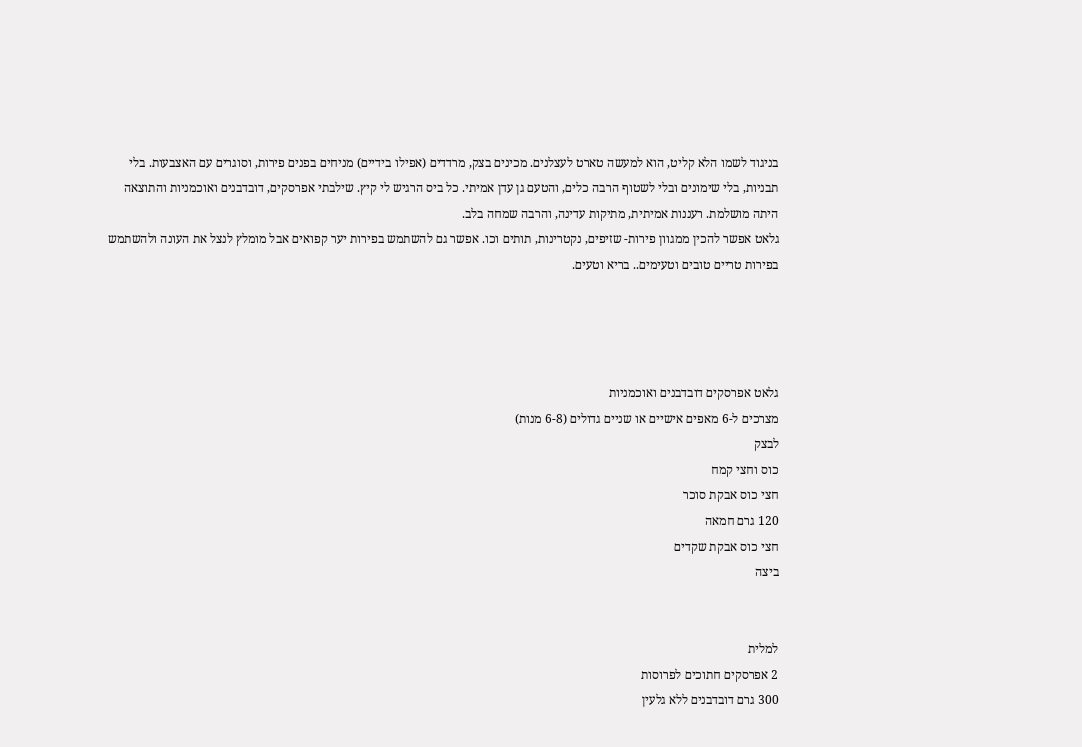בניגוד לשמו הלא קליט, הוא למעשה טארט לעצלנים. מכינים בצק, מרדדים (אפילו בידיים) מניחים בפנים פירות, וסוגרים עם האצבעות. בלי תבניות, בלי שימונים ובלי לשטוף הרבה כלים, והטעם גן עדן אמיתי. כל ביס הרגיש לי קיץ. שילבתי אפרסקים, דובדבנים ואוכמניות והתוצאה היתה מושלמת. רעננות אמיתית, מתיקות עדינה, והרבה שמחה בלב.
גלאט אפשר להכין ממגוון פירות- שזיפים, נקטרינות, תותים וכו. אפשר גם להשתמש בפירות יער קפואים אבל מומלץ לנצל את העונה ולהשתמש בפירות טריים טובים וטעימים.. בריא וטעים.




גלאט אפרסקים דובדבנים ואוכמניות
מצרכים ל-6 מאפים אישיים או שניים גדולים (6-8 מנות)
לבצק
כוס וחצי קמח
חצי כוס אבקת סוכר
120 גרם חמאה
חצי כוס אבקת שקדים
ביצה


למלית
2 אפרסקים חתוכים לפרוסות
300 גרם דובדבנים ללא גלעין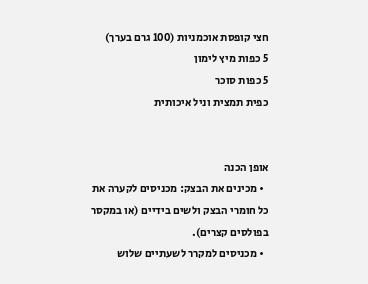חצי קופסת אוכמניות (100 גרם בערך)
5 כפות מיץ לימון
5 כפות סוכר
כפית תמצית וניל איכותית


אופן הכנה
  • מכינים את הבצק: מכניסים לקערה את כל חומרי הבצק ולשים בידיים (או במקסר בפולסים קצרים).
  • מכניסים למקרר לשעתיים שלוש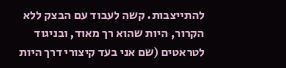להתייצבות. קשה לעבוד עם הבצק ללא הקרור, היות שהוא רך מאוד, ובניגוד לטראטים (שם אני בעד קיצורי דרך היות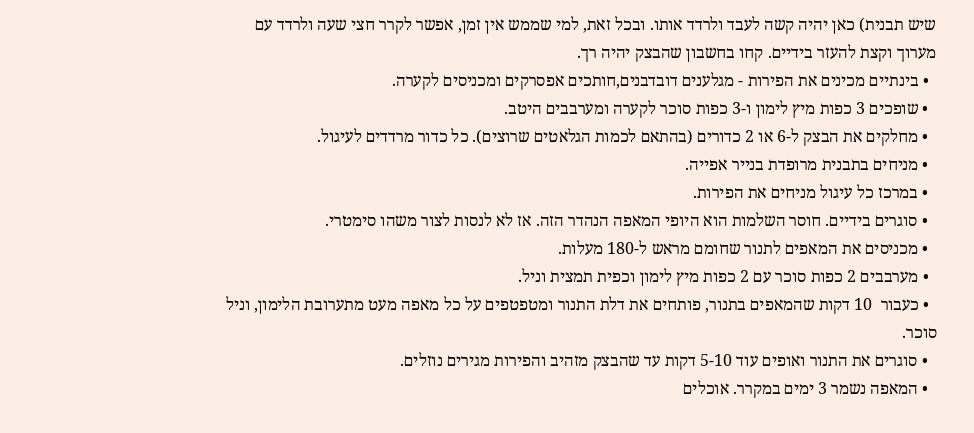שיש תבנית) כאן יהיה קשה לעבד ולרדד אותו. ובכל זאת, למי שממש אין זמן, אפשר לקרר חצי שעה ולרדד עם מערוך וקצת להעזר בידיים. קחו בחשבון שהבצק יהיה רך.
  • בינתיים מכינים את הפירות - מגלענים דובדבנים,חותכים אפסרקים ומכניסים לקערה.
  • שופכים 3 כפות מיץ לימון ו-3 כפות סוכר לקערה ומערבבים היטב.
  • מחלקים את הבצק ל-6 או 2 כדורים (בהתאם לכמות הגלאטים שרוצים). כל כדור מרדדים לעיגול.
  • מניחים בתבנית מרופדת בנייר אפייה.
  • במרכז כל עיגול מניחים את הפירות.
  • סוגרים בידיים. חוסר השלמות הוא היופי המאפה הנהדר הזה. אז לא לנסות לצור משהו סימטרי.
  • מכניסים את המאפים לתנור שחומם מראש ל-180 מעלות.
  • מערבבים 2 כפות סוכר עם 2 כפות מיץ לימון וכפית תמצית וניל.
  • כעבור  10 דקות שהמאפים בתנור, פותחים את דלת התנור ומטפטפים על כל מאפה מעט מתערובת הלימון, וניל סוכר.
  • סוגרים את התנור ואופים עוד 5-10 דקות עד שהבצק מזהיב והפירות מגירים נוזלים.
  • המאפה נשמר 3 ימים במקרר. אוכלים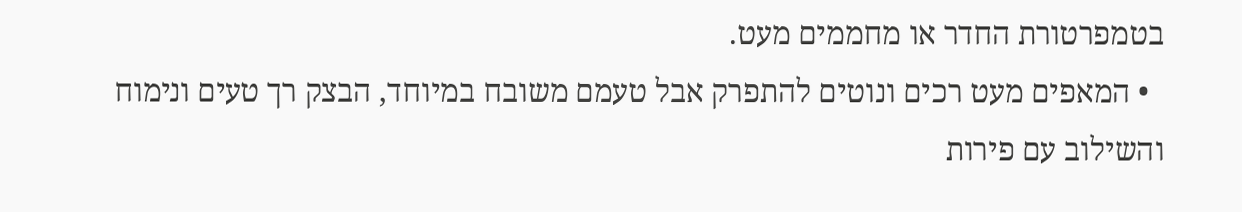בטמפרטורת החדר או מחממים מעט.
  • המאפים מעט רכים ונוטים להתפרק אבל טעמם משובח במיוחד, הבצק רך טעים ונימוח והשילוב עם פירות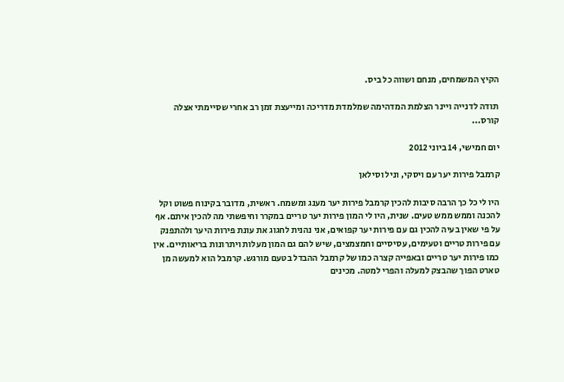הקיץ המשמחים, מנחם ושווה כל ביס.

תודה לדנייה ויינר הצלמת המדהימה שמלמדת מדריכה ומייעצת זמן רב אחרי שסיימתי אצלה קורס...

יום חמישי, 14 ביוני 2012

קרמבל פירות יער עם ויסקי, וניל וסילאן

היו לי כל כך הרבה סיבות להכין קרמבל פירות יער מענג ומשמח. ראשית, מדובר בקינוח פשוט וקל להכנה וממש ממש טעים. שנית, היו לי המון פירות יער טריים במקרר וחיפשתי מה להכין איתם. אף על פי שאין בעיה להכין גם עם פירות יער קפואים, אני נהנית לחגוג את עונת פירות היער ולהתפנק עם פירות טריים וטעימים, עסיסיים וחמצמצים, שיש להם גם המון מעלות ויתרונות בריאותיים. אין כמו פירות יער טריים ובאפייה קצרה כמו של קרמבל ההבדל בטעם מורגש. קרמבל הוא למעשה מן טארט הפוך שהבצק למעלה והפרי למטה. מכינים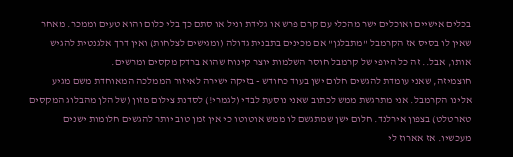בכלים אישיים ואוכלים ישר מהכלי עם קרם פרש או גלידת וניל או סתם כך בלי כלום והוא טעים וממכר. מאחר שאין לו בסיס אז הקרמבל "מתבלגן" אם מכינים בתבנית גדולה (ומגישים לצלחות) ואין דרך אלגנטית להגיש אותו, אבל.. זה כל היופי של קרמבל חוסר השלמות יוצר קינוח שהוא ברדק מקסים ומרשים.
חוצמיזה, שאני עומדת להגשים חלום ישן בעוד כחודש - בזיקה ישירה לאיזור הממלכה המאוחדת משם מגיע אלינו הקרמבל. אני מתרגשת ממש לכתוב שאני נוסעת לבדי (לגמרי!) לסדנת צילום מזון (של הלן מהבלוג המקסים טארטלט) בצפון אירלנד. חלום ישן שמתגשם לו ממש אוטוטו כי אין זמן טוב יותר להגשים חלומות ישנים מעכשיו. אז אארוז לי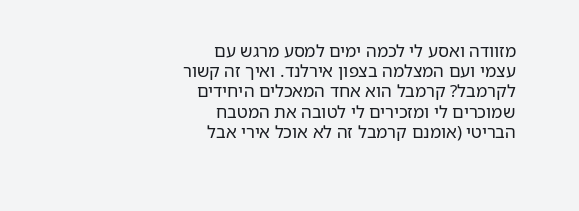מזוודה ואסע לי לכמה ימים למסע מרגש עם עצמי ועם המצלמה בצפון אירלנד. ואיך זה קשור לקרמבל? קרמבל הוא אחד המאכלים היחידים שמוכרים לי ומזכירים לי לטובה את המטבח הבריטי (אומנם קרמבל זה לא אוכל אירי אבל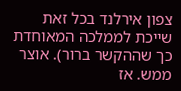צפון אירלנד בכל זאת שייכת לממלכה המאוחדת כך שההקשר ברור). אוצר ממש. אז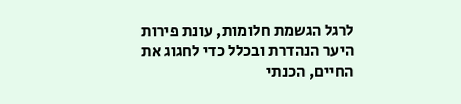לרגל הגשמת חלומות, עונת פירות היער הנהדרת ובכלל כדי לחגוג את החיים, הכנתי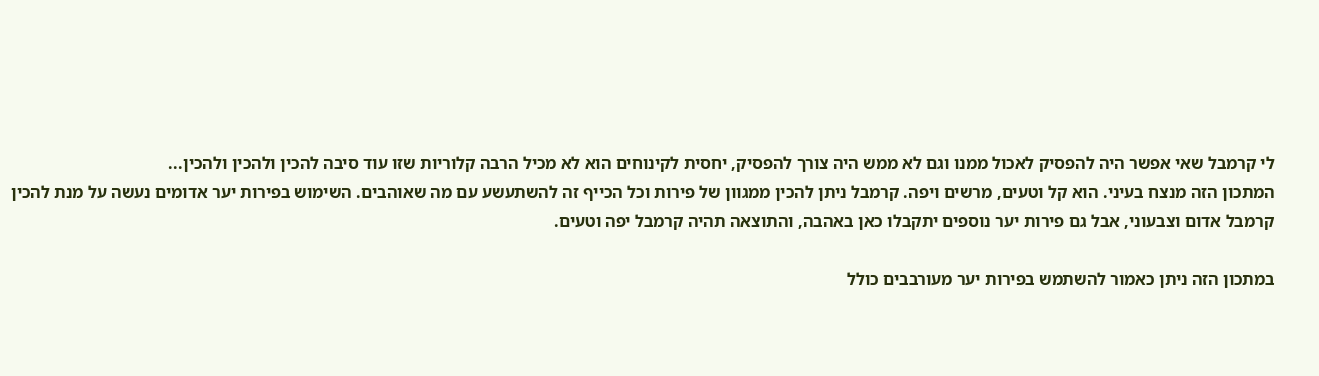לי קרמבל שאי אפשר היה להפסיק לאכול ממנו וגם לא ממש היה צורך להפסיק, יחסית לקינוחים הוא לא מכיל הרבה קלוריות שזו עוד סיבה להכין ולהכין ולהכין...
המתכון הזה מנצח בעיני. הוא קל וטעים, מרשים ויפה. קרמבל ניתן להכין ממגוון של פירות וכל הכייף זה להשתעשע עם מה שאוהבים. השימוש בפירות יער אדומים נעשה על מנת להכין קרמבל אדום וצבעוני, אבל גם פירות יער נוספים יתקבלו כאן באהבה, והתוצאה תהיה קרמבל יפה וטעים.

במתכון הזה ניתן כאמור להשתמש בפירות יער מעורבבים כולל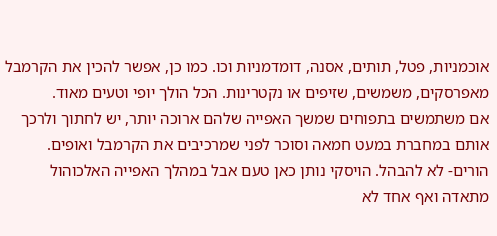אוכמניות, פטל, תותים, אסנה, דומדמניות וכו. כמו כן, אפשר להכין את הקרמבל מאפרסקים, משמשים, שזיפים או נקטרינות. הכל הולך יופי וטעים מאוד.
אם משתמשים בתפוחים שמשך האפייה שלהם ארוכה יותר, יש לחתוך ולרכך אותם במחברת במעט חמאה וסוכר לפני שמרכיבים את הקרמבל ואופים.
הורים- לא להבהל. הויסקי נותן כאן טעם אבל במהלך האפייה האלכוהול מתאדה ואף אחד לא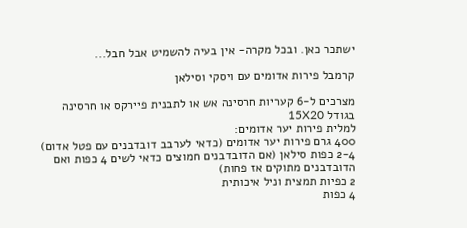ישתכר כאן. ובכל מקרה- אין בעיה להשמיט אבל חבל...

קרמבל פירות אדומים עם ויסקי וסילאן

מצרכים ל-6 קעריות חרסינה אש או לתבנית פיירקס או חרסינה  בגודל 15X20
למלית פירות יער אדומים:
400 גרם פירות יער אדומים (כדאי לערבב דובדבנים עם פטל אדום)
2-4 כפות סילאן (אם הדובדבנים חמוצים כדאי לשים 4 כפות ואם הדובדבנים מתוקים אז פחות)
2 כפיות תמצית וניל איכותית
4 כפות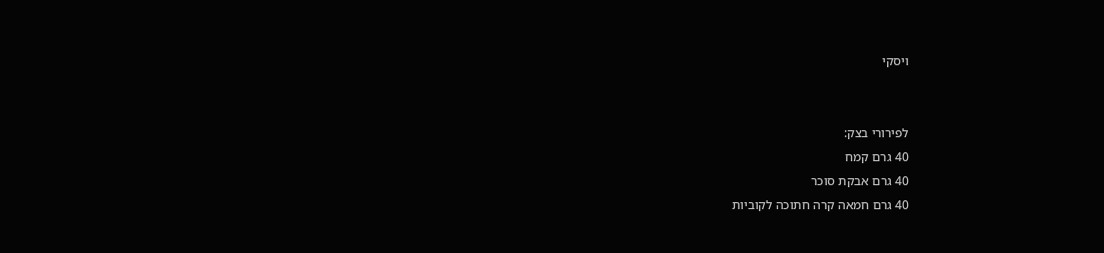ויסקי


לפירורי בצק:
40 גרם קמח
40 גרם אבקת סוכר
40 גרם חמאה קרה חתוכה לקוביות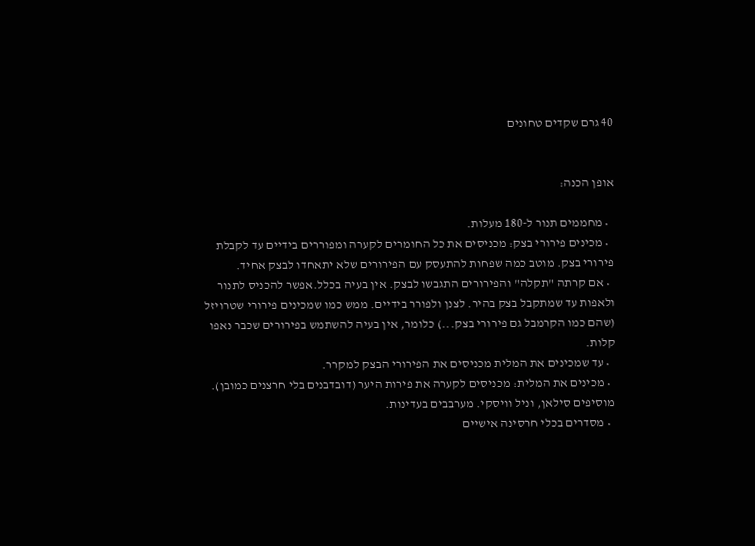40 גרם שקדים טחונים


אופן הכנה:

  • מחממים תנור ל-180 מעלות.
  • מכינים פירורי בצק: מכניסים את כל החומרים לקערה ומפוררים בידיים עד לקבלת פירורי בצק. מוטב כמה שפחות להתעסק עם הפירורים שלא יתאחדו לבצק אחיד.
  • אם קרתה "תקלה" והפירורים התגבשו לבצק. אין בעיה בכלל.אפשר להכניס לתנור ולאפות עד שמתקבל בצק בהיר. לצנן ולפורר בידיים. ממש כמו שמכינים פירורי שטרויזל (שהם כמו הקרמבל גם פירורי בצק...) כלומר, אין בעיה להשתמש בפירורים שכבר נאפו קלות.
  • עד שמכינים את המלית מכניסים את הפירורי הבצק למקרר.
  • מכינים את המלית: מכניסים לקערה את פירות היער (דובדבנים בלי חרצנים כמובן). מוסיפים סילאן, וניל וויסקי. מערבבים בעדינות.
  • מסדרים בכלי חרסינה אישיים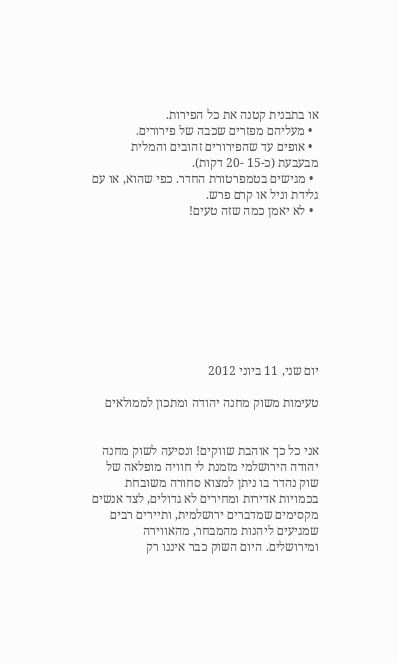או בתבנית קטנה את כל הפירות.
  • מעליהם מפזרים שכבה של פירורים.
  • אופים עד שהפירורים זהובים והמלית מבעבעת (כ-15 -20 דקות).
  • מגישים בטמפרטורת החדר. כפי שהוא, או עם גלידת וניל או קרם פרש.
  • לא יאמן כמה שזה טעים!









יום שני, 11 ביוני 2012

טעימות משוק מחנה יהודה ומתכון לממולאים


אני כל כך אוהבת שווקים! ונסיעה לשוק מחנה יהודה הירושלמי מזמנת לי חוויה מופלאה של שוק נהדר בו ניתן למצוא סחורה משובחת בכמויות אדירות ומחירים לא גדולים, לצד אנשים מקסימים שמדברים ירושלמית, ותיירים רבים  שמגיעים ליהנות מהמבחר, מהאווירה ומירושלים. היום השוק כבר איננו רק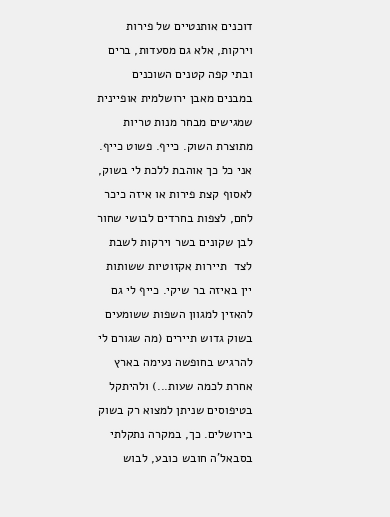דוכנים אותנטיים של פירות וירקות, אלא גם מסעדות, ברים ובתי קפה קטנים השוכנים במבנים מאבן ירושלמית אופיינית שמגישים מבחר מנות טריות מתוצרת השוק. כייף. פשוט כייף. אני כל כך אוהבת ללכת לי בשוק, לאסוף קצת פירות או איזה כיכר לחם, לצפות בחרדים לבושי שחור לבן שקונים בשר וירקות לשבת לצד  תיירות אקזוטיות ששותות יין באיזה בר שיקי. כייף לי גם להאזין למגוון השפות ששומעים בשוק גדוש תיירים (מה שגורם לי להרגיש בחופשה נעימה בארץ אחרת לכמה שעות...) ולהיתקל בטיפוסים שניתן למצוא רק בשוק בירושלים. כך, במקרה נתקלתי בסבאל'ה חובש כובע, לבוש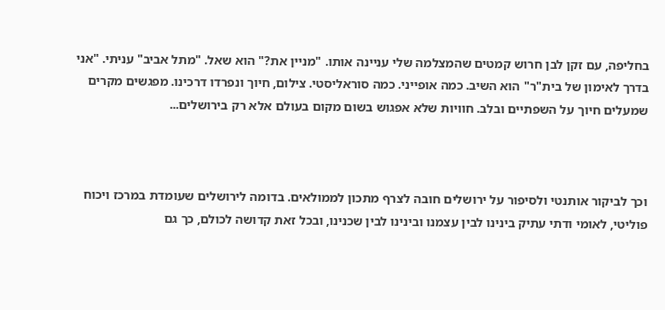בחליפה, עם זקן לבן חרוש קמטים שהמצלמה שלי עניינה אותו. "מניין את?" הוא שאל. "מתל אביב" עניתי. "אני בדרך לאימון של בית"ר" הוא השיב. כמה אופייני. כמה סוראליסטי. צילום, חיוך ונפרדו דרכינו. מפגשים מקרים שמעלים חיוך על השפתיים ובלב. חוויות שלא אפגוש בשום מקום בעולם אלא רק בירושלים...



וכך לביקור אותנטי ולסיפור על ירושלים חובה לצרף מתכון לממולאים. בדומה לירושלים שעומדת במרכז ויכוח פוליטי, לאומי ודתי עתיק בינינו לבין עצמנו ובינינו לבין שכנינו, ובכל זאת קדושה לכולם, כך גם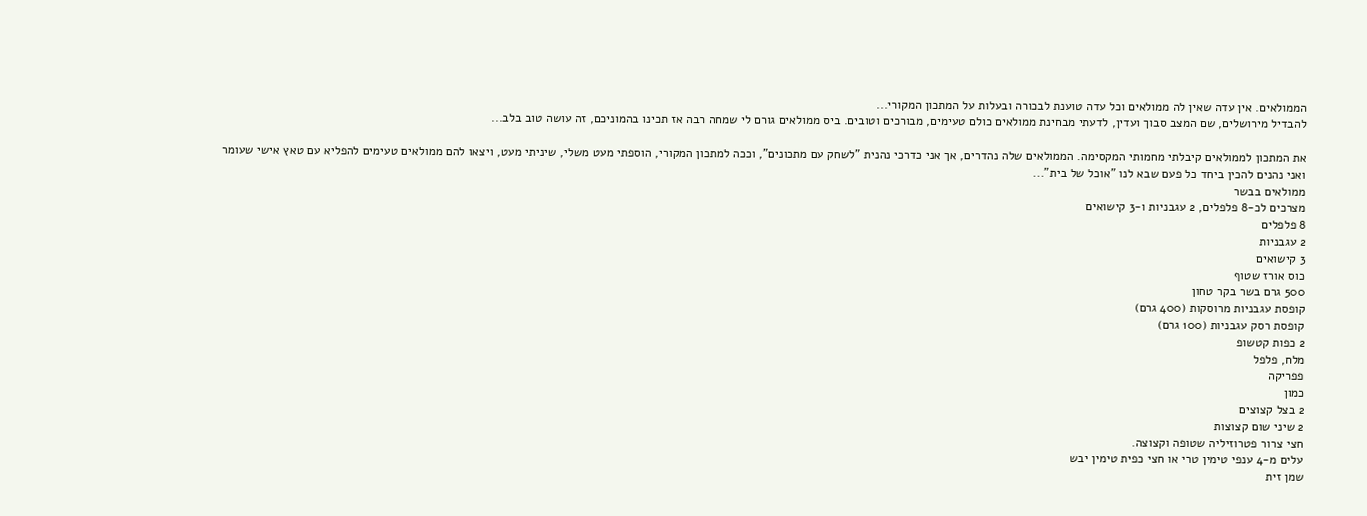הממולאים. אין עדה שאין לה ממולאים וכל עדה טוענת לבכורה ובעלות על המתכון המקורי...
להבדיל מירושלים, שם המצב סבוך ועדין, לדעתי מבחינת ממולאים כולם טעימים, מבורכים וטובים. ביס ממולאים גורם לי שמחה רבה אז תכינו בהמוניכם, זה עושה טוב בלב...

את המתכון לממולאים קיבלתי מחמותי המקסימה. הממולאים שלה נהדרים, אך אני כדרכי נהנית "לשחק עם מתכונים", וככה למתכון המקורי, הוספתי מעט משלי, שיניתי מעט, ויצאו להם ממולאים טעימים להפליא עם טאץ אישי שעומר ואני נהנים להכין ביחד כל פעם שבא לנו "אוכל של בית"...
ממולאים בבשר
מצרכים לכ-8 פלפלים, 2 עגבניות ו-3 קישואים
8 פלפלים
2 עגבניות
3 קישואים
כוס אורז שטוף
500 גרם בשר בקר טחון
קופסת עגבניות מרוסקות (400 גרם)
קופסת רסק עגבניות (100 גרם)
2 כפות קטשופ
מלח, פלפל
פפריקה
כמון
2 בצל קצוצים
2 שיני שום קצוצות
חצי צרור פטרוזיליה שטופה וקצוצה.
עלים מ-4 ענפי טימין טרי או חצי כפית טימין יבש
שמן זית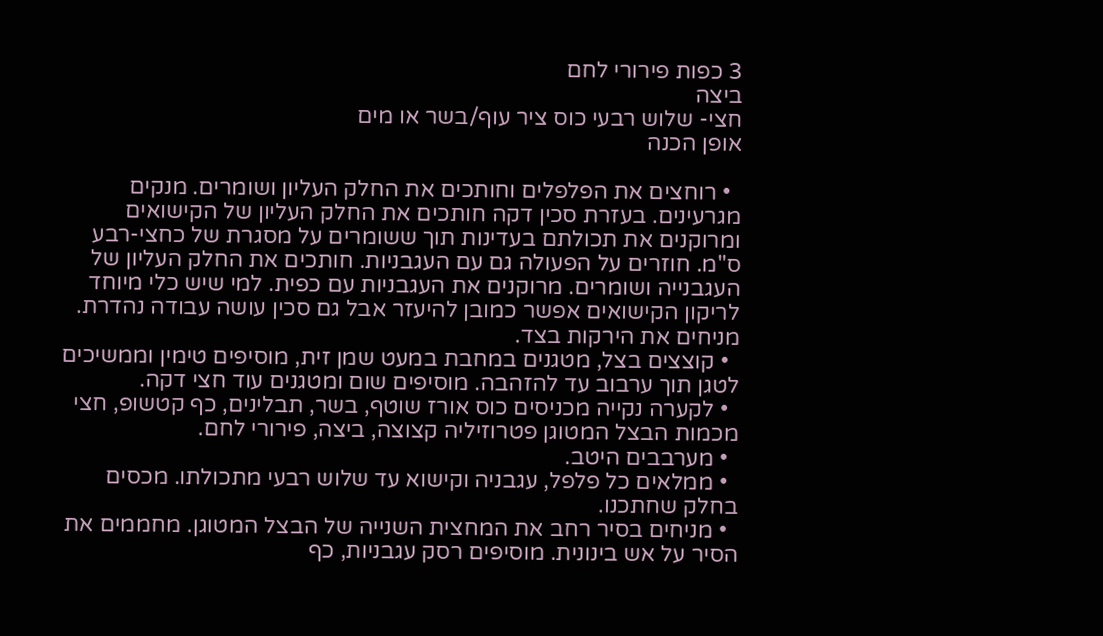3 כפות פירורי לחם
ביצה
חצי- שלוש רבעי כוס ציר עוף/בשר או מים
אופן הכנה

  • רוחצים את הפלפלים וחותכים את החלק העליון ושומרים. מנקים מגרעינים. בעזרת סכין דקה חותכים את החלק העליון של הקישואים ומרוקנים את תכולתם בעדינות תוך ששומרים על מסגרת של כחצי-רבע ס"מ. חוזרים על הפעולה גם עם העגבניות. חותכים את החלק העליון של העגבנייה ושומרים. מרוקנים את העגבניות עם כפית. למי שיש כלי מיוחד לריקון הקישואים אפשר כמובן להיעזר אבל גם סכין עושה עבודה נהדרת. מניחים את הירקות בצד.
  • קוצצים בצל, מטגנים במחבת במעט שמן זית, מוסיפים טימין וממשיכים לטגן תוך ערבוב עד להזהבה. מוסיפים שום ומטגנים עוד חצי דקה.
  • לקערה נקייה מכניסים כוס אורז שוטף, בשר, תבלינים, כף קטשופ, חצי מכמות הבצל המטוגן פטרוזיליה קצוצה, ביצה, פירורי לחם.
  • מערבבים היטב.
  • ממלאים כל פלפל, עגבניה וקישוא עד שלוש רבעי מתכולתו. מכסים בחלק שחתכנו.
  • מניחים בסיר רחב את המחצית השנייה של הבצל המטוגן. מחממים את הסיר על אש בינונית. מוסיפים רסק עגבניות, כף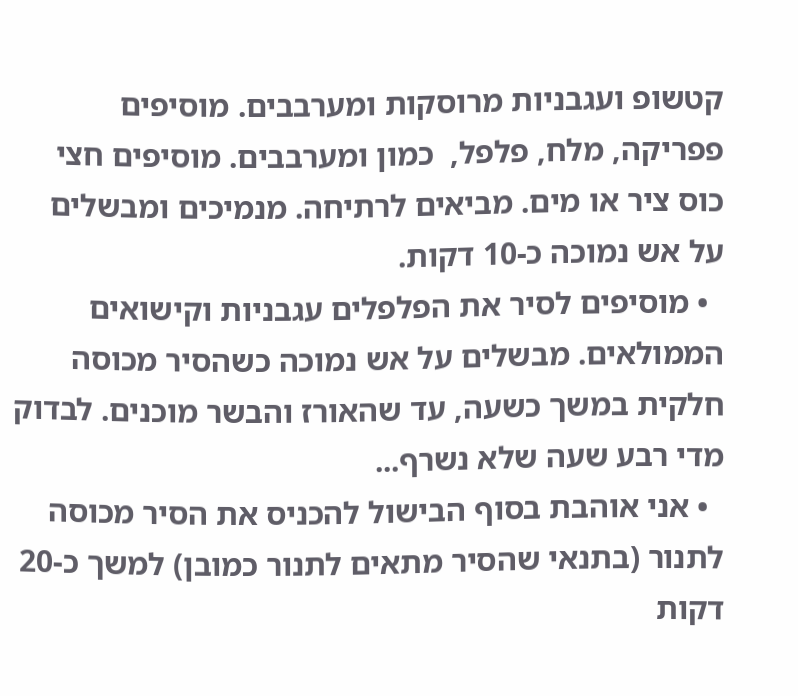קטשופ ועגבניות מרוסקות ומערבבים. מוסיפים פפריקה, מלח, פלפל,  כמון ומערבבים. מוסיפים חצי כוס ציר או מים. מביאים לרתיחה. מנמיכים ומבשלים על אש נמוכה כ-10 דקות.
  • מוסיפים לסיר את הפלפלים עגבניות וקישואים הממולאים. מבשלים על אש נמוכה כשהסיר מכוסה חלקית במשך כשעה, עד שהאורז והבשר מוכנים. לבדוק מדי רבע שעה שלא נשרף...
  • אני אוהבת בסוף הבישול להכניס את הסיר מכוסה לתנור (בתנאי שהסיר מתאים לתנור כמובן) למשך כ-20 דקות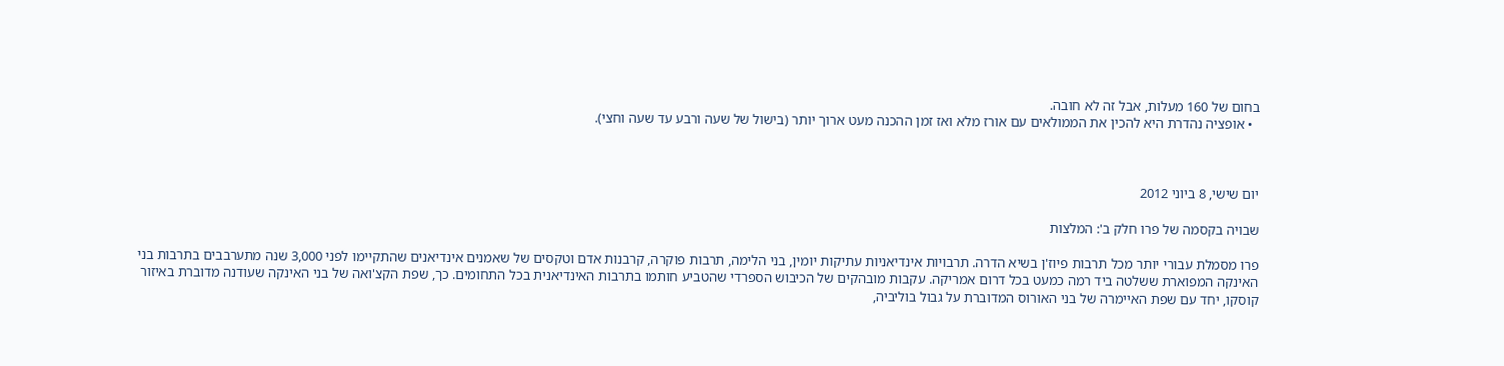בחום של 160 מעלות, אבל זה לא חובה.
  • אופציה נהדרת היא להכין את הממולאים עם אורז מלא ואז זמן ההכנה מעט ארוך יותר (בישול של שעה ורבע עד שעה וחצי).



יום שישי, 8 ביוני 2012

שבויה בקסמה של פרו חלק ב': המלצות

פרו מסמלת עבורי יותר מכל תרבות פיוז'ן בשיא הדרה. תרבויות אינדיאניות עתיקות יומין, בני הלימה, תרבות פוקרה, קרבנות אדם וטקסים של שאמנים אינדיאנים שהתקיימו לפני 3,000 שנה מתערבבים בתרבות בני האינקה המפוארת ששלטה ביד רמה כמעט בכל דרום אמריקה. עקבות מובהקים של הכיבוש הספרדי שהטביע חותמו בתרבות האינדיאנית בכל התחומים. כך, שפת הקצ'ואה של בני האינקה שעודנה מדוברת באיזור קוסקו, יחד עם שפת האיימרה של בני האורוס המדוברת על גבול בוליביה,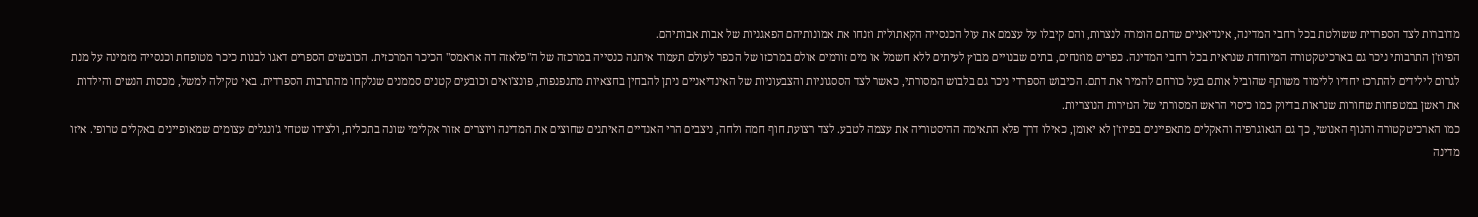מדוברות לצד הספרדית ששולטת בכל רחבי המדינה, אינדיאניים שדתם הומרה לנצרות, והם קיבלו על עצמם את עול הכנסייה הקאתולית וזנחו את אמונותיהם הפאגניות של אבות אבותיהם.
הפיוז'ן התרבותי ניכר גם בארכיטקטורה המיוחדת שנראית בכל רחבי המדינה. כפרים מוזנחים, בתים שבנויים מבוץ לעיתים ללא חשמל או מים זורמים אולם במרכזו של הכפר לעולם תעמוד איתנה כנסייה במרכזה של ה"פלאזה דה אראמס" הכיכר המרכזית. הכובשים הספרים דאגו לבנות כיכר מטופחת וכנסייה מזמינה על מנת לגרום לילידים להתרכז יחדיו ללימוד משותף שהוביל אותם בעל כורחם להמיר את דתם. הכיבוש הספרדי ניכר גם בלבוש המסורתי, כאשר לצד הססגוניות והצבעוניות של האינדיאניים ניתן להבחין בחצאיות מתנפנפות, פונצ'ואים וכובעים קטנים סממנים שנלקחו מהתרבות הספרדית. באי טקילה למשל, מכסות הנשים והילדות את ראשן במטפחות שחורות שנראות בדיוק כמו כיסוי הראש המסורתי של הנזירות הנוצריות.
כמו הארכיטקטורה והנוף האנושי, כך גם הגאוגרפיה והאקלים מתאפיינים בפיוז'ן לא יאומן, כאילו דרך פלא התאימה ההיסטוריה את עצמה לטבע. לצד רצועת חוף חמה ולחה, ניצבים הרי האנדיים האיתנים שחוצים את המדינה ויוצרים אזור אקלימי שונה בתכלית, ולצידו שטחי ג'ונגלים עצומים שמאופיינים באקלים טרופי. איזו מדינה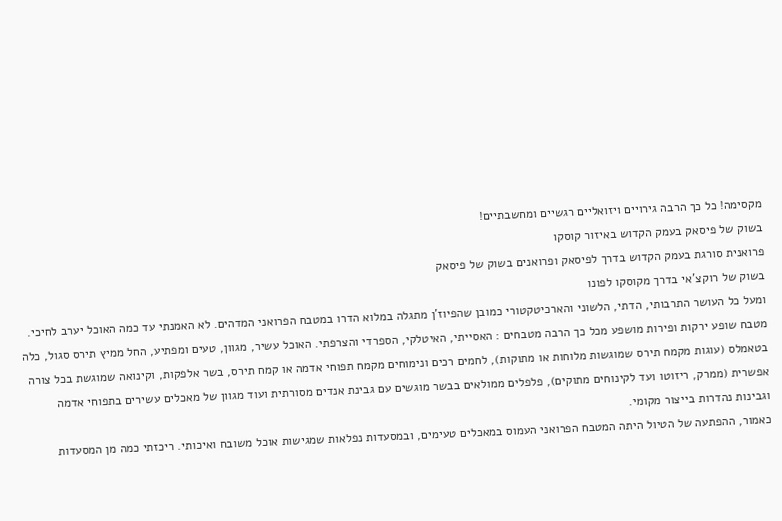מקסימה! כל כך הרבה גירויים ויזואליים רגשיים ומחשבתיים!
בשוק של פיסאק בעמק הקדוש באיזור קוסקו
פרואנית סורגת בעמק הקדוש בדרך לפיסאק ופרואנים בשוק של פיסאק
בשוק של רוקצ'אי בדרך מקוסקו לפונו
ומעל כל העושר התרבותי, הדתי, הלשוני והארכיטקטורי כמובן שהפיוז'ן מתגלה במלוא הדרו במטבח הפרואני המדהים. לא האמנתי עד כמה האוכל יערב לחיכי. מטבח שופע ירקות ופירות מושפע מכל כך הרבה מטבחים : האסייתי, האיטלקי, הספרדי והצרפתי. האוכל עשיר, מגוון, טעים ומפתיע, החל ממיץ תירס סגול, כלה בטאמלס (עוגות מקמח תירס שמוגשות מלוחות או מתוקות), לחמים רכים ונימוחים מקמח תפוחי אדמה או קמח תירס, בשר אלפקות, וקינואה שמוגשת בכל צורה אפשרית (ממרק, ריזוטו ועד לקינוחים מתוקים), פלפלים ממולאים בבשר מוגשים עם גבינת אנדים מסורתית ועוד מגוון של מאכלים עשירים בתפוחי אדמה וגבינות נהדרות בייצור מקומי.
כאמור, ההפתעה של הטיול היתה המטבח הפרואני העמוס במאכלים טעימים, ובמסעדות נפלאות שמגישות אוכל משובח ואיכותי. ריכזתי כמה מן המסעדות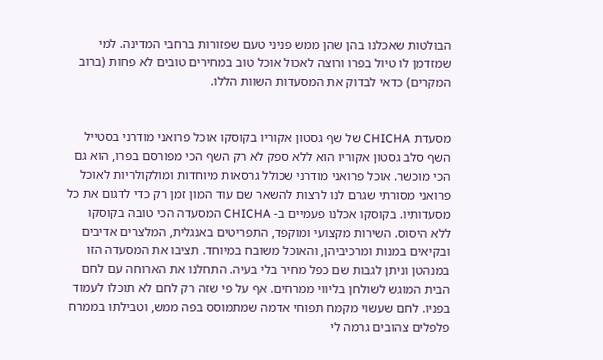הבולטות שאכלנו בהן שהן ממש פניני טעם שפזורות ברחבי המדינה. למי שמזדמן לו טיול בפרו ורוצה לאכול אוכל טוב במחירים טובים לא פחות (ברוב המקרים) כדאי לבדוק את המסעדות השוות הללו.


מסעדת CHICHA של שף גסטון אקוריו בקוסקו אוכל פרואני מודרני בסטייל
השף סלב גסטון אקוריו הוא ללא ספק לא רק השף הכי מפורסם בפרו, הוא גם הכי מוכשר. אוכל פרואני מודרני שכולל גרסאות מיוחדות ומולקולריות לאוכל פרואני מסורתי שגרם לנו לרצות להשאר שם עוד המון זמן רק כדי לדגום את כל מסעדותיו. בקוסקו אכלנו פעמיים ב- CHICHA המסעדה הכי טובה בקוסקו ללא היסוס. השירות מקצועי ומוקפד, התפריטים באנגלית, המלצרים אדיבים ובקיאים במנות ומרכיביהן, והאוכל משובח במיוחד. תציבו את המסעדה הזו במנהטן וניתן לגבות שם כפל מחיר בלי בעיה. התחלנו את הארוחה עם לחם הבית המוגש לשולחן בליווי ממרחים. אף על פי שזה רק לחם לא תוכלו לעמוד בפניו. לחם שעשוי מקמח תפוחי אדמה שמתמוסס בפה ממש, וטבילתו בממרח פלפלים צהובים גרמה לי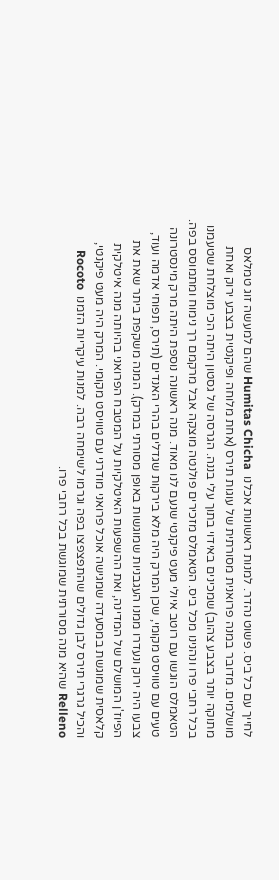לחייך עם כל ביס. פשוט נהדר. למנות ראשונות אכלנו  Humitas Chicha שהם למעשה זוג טמלאס מושלמים. מדובר במנה פרואנית מסורתית של עוגות תירס (אחת מלוחה ופיקנטית בצבע ירוק ואחת מתוקה יותר בצבע צהוב) שמכינים באידוי בתוך עלי בננה. הגרסה של גסטון היתה הכי מוצלחת שטעמנו בכל רחבי פרו ונהנינו מכל ביס. הטאמלס מזכירים פולנטה מוצקה אבל מרקמם רך נימוח ומתמוסס בפה. הטאמלס הוגשו עם רוטב איולי מעט פיקנטי שנעם לנו מאוד. מנה ראשונה נוספת היתה מרק מינסטרונה טעים עם טוויסט מקומי, שכן המרק היה מלא בירקות שגדלים בהרי האנדים (תירס, תפוחי אדמה ועוד, צבעו היה ירוק ונעדרו ממנו העגבניות שמוגשות באופן מסורתי במרק). המנה משקפת ביתר שאת את הפיוז'ן המושלם של המדינה, ואת ההשפעות האיטלקיות על המטבח הפרואני בהיותה מנה איטלקית קלאסית שמוגשת במסעדה שמגישה אוכל פרואני מודרני עם טוויסט מקומי. המרק היה מעט פיקנטי, והכיל גרגרי תירס לבן גדולים שהתפצפצו בפה וגרמו לשימחה רבה. למנות עיקריות הזמנו  Rocoto Relleno שהיא מנה מסורתית שמוגשת בכל רחבי פרו.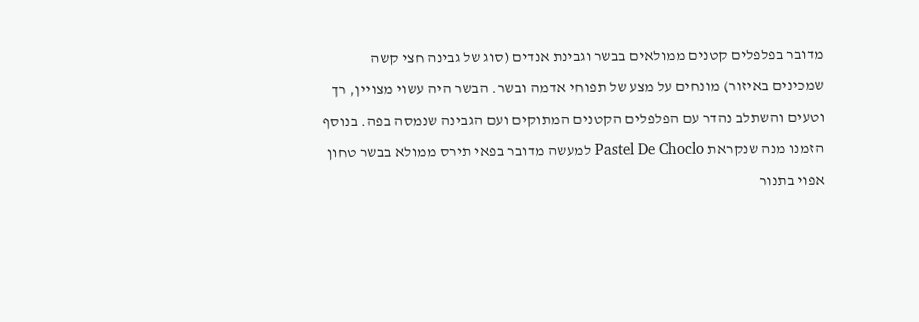מדובר בפלפלים קטנים ממולאים בבשר וגבינת אנדים (סוג של גבינה חצי קשה שמכינים באיזור) מונחים על מצע של תפוחי אדמה ובשר. הבשר היה עשוי מצויין, רך וטעים והשתלב נהדר עם הפלפלים הקטנים המתוקים ועם הגבינה שנמסה בפה. בנוסף הזמנו מנה שנקראת Pastel De Choclo למעשה מדובר בפאי תירס ממולא בבשר טחון אפוי בתנור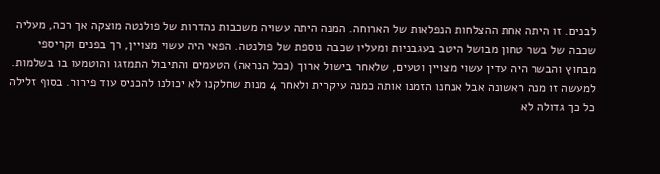לבנים. זו היתה אחת ההצלחות הנפלאות של הארוחה. המנה היתה עשויה משכבות נהדרות של פולנטה מוצקה אך רכה, מעליה שכבה של בשר טחון מבושל היטב בעגבניות ומעליו שכבה נוספת של פולנטה. הפאי היה עשוי מצויין, רך בפנים וקריספי מבחוץ והבשר היה עדין עשוי מצויין וטעים, שלאחר בישול ארוך (ככל הנראה) הטעמים והתיבול התמזגו והוטמעו בו בשלמות.  למעשה זו מנה ראשונה אבל אנחנו הזמנו אותה כמנה עיקרית ולאחר 4 מנות שחלקנו לא יכולנו להכניס עוד פירור. בסוף זלילה כל כך גדולה לא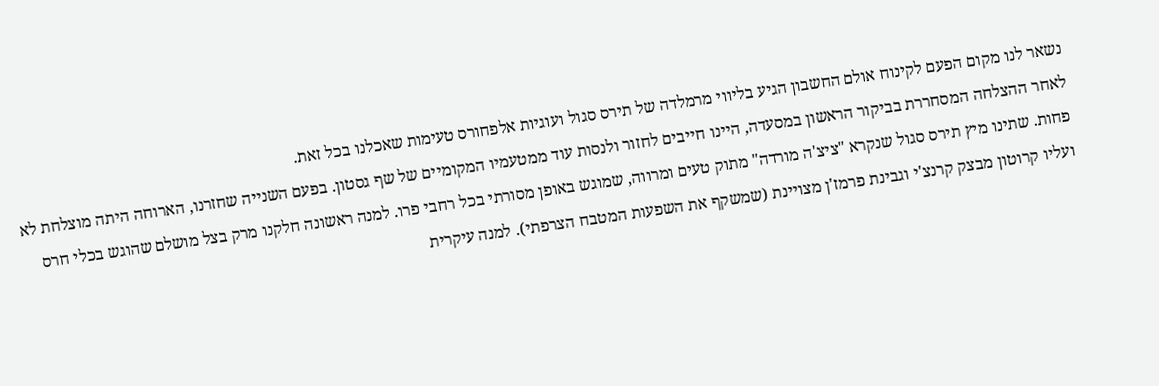נשאר לנו מקום הפעם לקינוח אולם החשבון הגיע בליווי מרמלדה של תירס סגול ועוגיות אלפחורס טעימות שאכלנו בכל זאת.
לאחר ההצלחה המסחררת בביקור הראשון במסעדה, היינו חייבים לחזור ולנסות עוד ממטעמיו המקומיים של שף גסטון. בפעם השנייה שחזרנו, הארוחה היתה מוצלחת לא פחות. שתינו מיץ תירס סגול שנקרא "ציצ'ה מורדה" מתוק טעים ומרווה, שמוגש באופן מסורתי בכל רחבי פרו. למנה ראשונה חלקנו מרק בצל מושלם שהוגש בכלי חרס ועליו קרוטון מבצק קרנצ'י וגבינת פרמז'ן מצויינת (שמשקף את השפעות המטבח הצרפתי). למנה עיקרית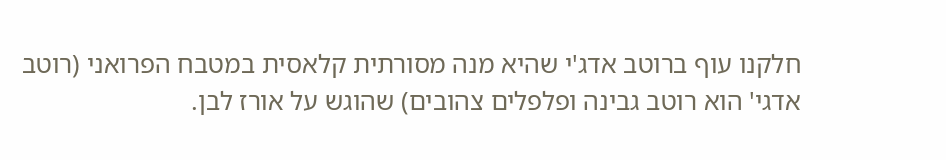חלקנו עוף ברוטב אדג'י שהיא מנה מסורתית קלאסית במטבח הפרואני (רוטב אדגי' הוא רוטב גבינה ופלפלים צהובים) שהוגש על אורז לבן.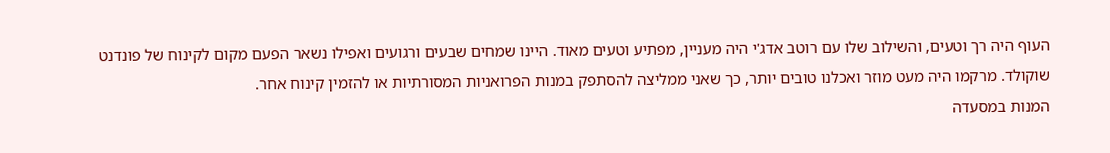העוף היה רך וטעים, והשילוב שלו עם רוטב אדג'י היה מעניין, מפתיע וטעים מאוד. היינו שמחים שבעים ורגועים ואפילו נשאר הפעם מקום לקינוח של פונדנט שוקולד. מרקמו היה מעט מוזר ואכלנו טובים יותר, כך שאני ממליצה להסתפק במנות הפרואניות המסורתיות או להזמין קינוח אחר.
המנות במסעדה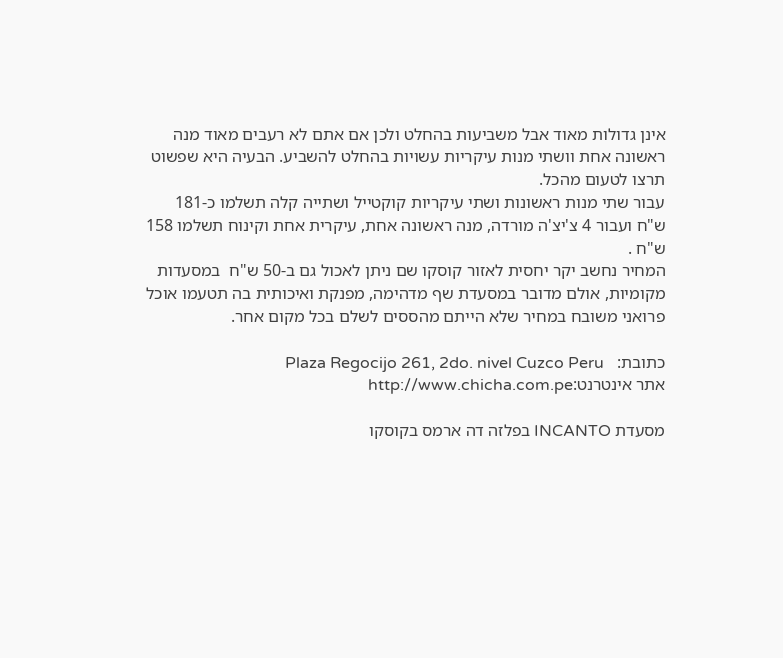אינן גדולות מאוד אבל משביעות בהחלט ולכן אם אתם לא רעבים מאוד מנה ראשונה אחת וושתי מנות עיקריות עשויות בהחלט להשביע. הבעיה היא שפשוט תרצו לטעום מהכל.
עבור שתי מנות ראשונות ושתי עיקריות קוקטייל ושתייה קלה תשלמו כ-181 ש"ח ועבור 4 צ'יצ'ה מורדה, מנה ראשונה אחת, עיקרית אחת וקינוח תשלמו 158 ש"ח .
המחיר נחשב יקר יחסית לאזור קוסקו שם ניתן לאכול גם ב-50 ש"ח  במסעדות מקומיות, אולם מדובר במסעדת שף מדהימה, מפנקת ואיכותית בה תטעמו אוכל פרואני משובח במחיר שלא הייתם מהססים לשלם בכל מקום אחר.

כתובת:   Plaza Regocijo 261, 2do. nivel Cuzco Peru
אתר אינטרנט:http://www.chicha.com.pe

מסעדת INCANTO בפלזה דה ארמס בקוסקו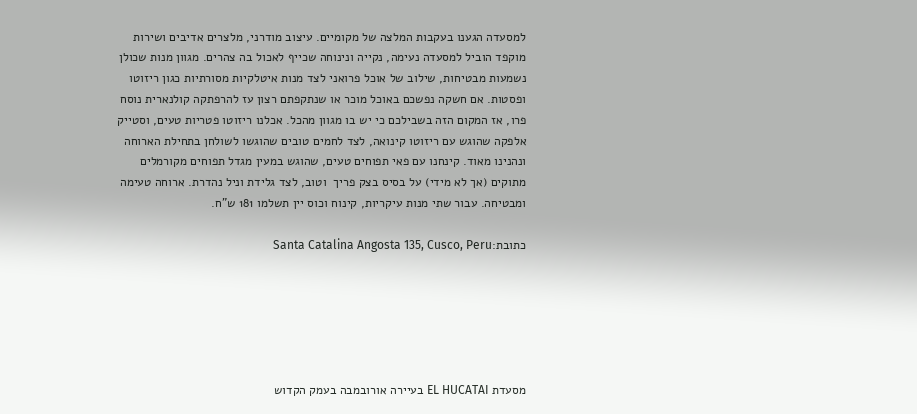למסעדה הגענו בעקבות המלצה של מקומיים. עיצוב מודרני, מלצרים אדיבים ושירות מוקפד הוביל למסעדה נעימה, נקייה ונינוחה שכייף לאכול בה צהרים. מגוון מנות שכולן נשמעות מבטיחות, שילוב של אוכל פרואני לצד מנות איטלקיות מסורתיות כגון ריזוטו ופסטות. אם חשקה נפשכם באוכל מוכר או שנתקפתם רצון עז להרפתקה קולנארית נוסח פרו, אז המקום הזה בשבילכם כי יש בו מגוון מהכל. אכלנו ריזוטו פטריות טעים, וסטייק אלפקה שהוגש עם ריזוטו קינואה, לצד לחמים טובים שהוגשו לשולחן בתחילת הארוחה ונהנינו מאוד. קינחנו עם פאי תפוחים טעים, שהוגש במעין מגדל תפוחים מקורמלים מתוקים (אך לא מידי) על בסיס בצק פריך  וטוב, לצד גלידת וניל נהדרת. ארוחה טעימה ומבטיחה. עבור שתי מנות עיקריות, קינוח וכוס יין תשלמו 181 ש"ח.

כתובת:Santa Catalina Angosta 135, Cusco, Peru






מסעדת EL HUCATAI בעיירה אורובמבה בעמק הקדוש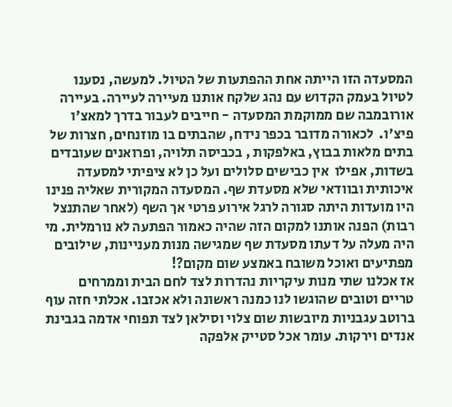המסעדה הזו הייתה אחת ההפתעות של הטיול. למעשה, נסענו לטיול בעמק הקדוש עם נהג שלקח אותנו מעיירה לעיירה. בעיירה אורובמבה שם ממוקמת המסעדה - חייבים לעבור בדרך למאצ'ו פיצ'ו.  לכאורה מדובר בכפר נידח, שהבתים בו מוזנחים, חצרות של בתים מלאות בבוץ, באלפקות , בכביסה תלויה, ופרואנים שעובדים בשדות, אפילו  אין כבישים סלולים ועל כן לא ציפיתי למסעדה איכותית ובוודאי שלא מסעדת שף. המסעדה המקורית שאליה פנינו היו מועדות היתה סגורה לרגל אירוע פרטי אך השף (לאחר שהתנצל רבות) הפנה אותנו למקום הזה שהיה כאמור הפתעה לא נורמלית. מי היה מעלה על דעתו מסעדת שף שמגישה מנות מעניינות, שילובים מפתיעים ואוכל משובח באמצע שום מקום?!
אז אכלנו שתי מנות עיקריות נהדרות לצד לחם הבית וממרחים טריים וטובים שהוגשו לנו כמנה ראשונה ולא אכזבו. אכלתי חזה עוף ברוטב עגבניות מיובשות שום צלוי וסילאן לצד תפוחי אדמה בגבינת אנדים וירקות. עומר אכל סטייק אלפקה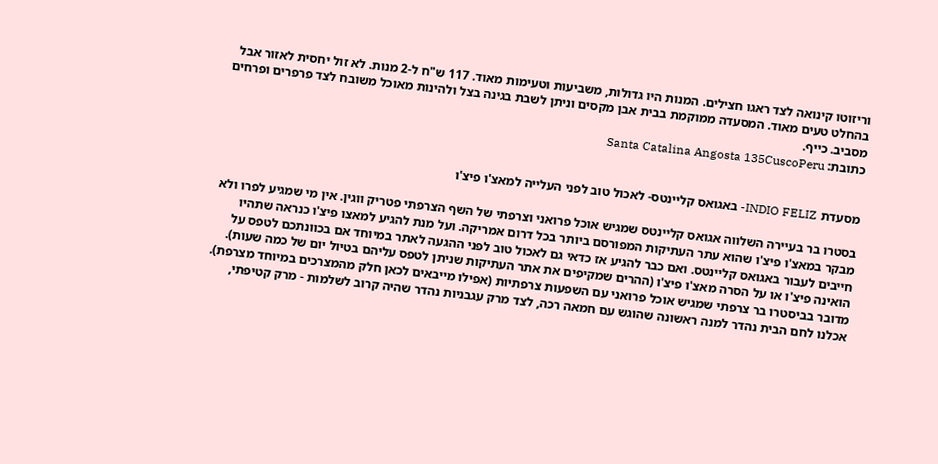וריזוטו קינואה לצד ראגו חצילים. המנות היו גדולות, משביעות וטעימות מאוד. 117 ש"ח ל-2 מנות. לא זול יחסית לאזור אבל בהחלט טעים מאוד. המסעדה ממוקמת בבית אבן מקסים וניתן לשבת בגינה בצל ולהינות מאוכל משובח לצד פרפרים ופרחים מסביב. כייף.
כתובת: Santa Catalina Angosta 135CuscoPeru


מסעדת INDIO FELIZ- באגואס קליינטס- לאכול טוב לפני העלייה למאצ'ו פיצ'ו

בסטרו בר בעיירה השלווה אגואס קליינטס שמגיש אוכל פרואני וצרפתי של השף הצרפתי פטריק ווגין. אין מי שמגיע לפרו ולא מבקר במאצ'ו פיצ'ו שהוא עתר העתיקות המפורסם ביותר בכל דרום אמריקה. ועל מנת להגיע למאצו פיצ'ו כנראה שתהיו חייבים לעבור באגואס קליינטס. ואם כבר להגיע אז כדאי גם לאכול טוב לפני ההגעה לאתר במיוחד אם בכוונתכם לטפס על הואינה פיצ'ו או על הסרה מאצ'ו פיצ'ו (ההרים שמקיפים את אתר העתיקות שניתן לטפס עליהם בטיול יום של כמה שעות). מדובר בביסטרו בר צרפתי שמגיש אוכל פרואני עם השפעות צרפתיות (אפילו מייבאים לכאן חלק מהמצרכים במיוחד מצרפת). אכלנו לחם הבית נהדר למנה ראשונה שהוגש עם חמאה רכה, לצד מרק עגבניות נהדר שהיה קרוב לשלמות - מרק קטיפתי,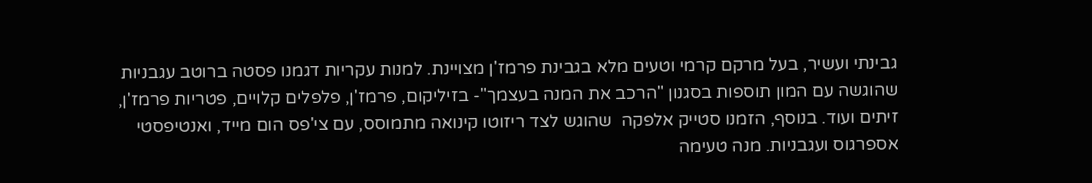גבינתי ועשיר, בעל מרקם קרמי וטעים מלא בגבינת פרמז'ן מצויינת. למנות עקריות דגמנו פסטה ברוטב עגבניות שהוגשה עם המון תוספות בסגנון "הרכב את המנה בעצמך"- בזיליקום, פרמז'ן, פלפלים קלויים, פטריות פרמז'ן, זיתים ועוד. בנוסף, הזמנו סטייק אלפקה  שהוגש לצד ריזוטו קינואה מתמוסס, עם צי'פס הום מייד, ואנטיפסטי אספרגוס ועגבניות. מנה טעימה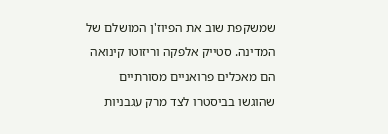שמשקפת שוב את הפיוז'ן המושלם של המדינה. סטייק אלפקה וריזוטו קינואה הם מאכלים פרואניים מסורתיים שהוגשו בביסטרו לצד מרק עגבניות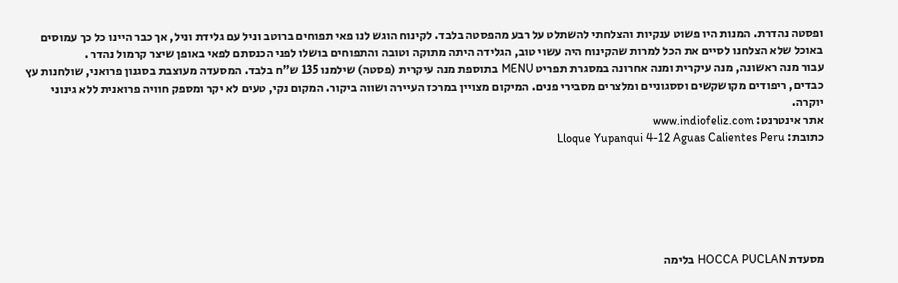ופסטה נהדרת. המנות היו פשוט ענקיות והצלחתי להשתלט על רבע מהפסטה בלבד. לקינוח הוגש לנו פאי תפוחים ברוטב וניל עם גלידת וניל, אך כבר היינו כל כך עמוסים באוכל שלא הצלחנו לסיים את הכל למרות שהקינוח היה עשוי טוב, הגלידה היתה מתוקה וטובה והתפוחים בושלו לפני הכנסתם לפאי באופן שיצר קרמול נהדר .
עבור מנה ראשונה, מנה עיקרית ומנה אחרונה במסגרת תפריט MENU בתוספת מנה עיקרית (פסטה) שילמנו 135 ש"ח בלבד. המסעדה מעוצבת בסגנון פרואני, שולחנות עץ כבדים, ריפודים מקושקשים וססגוניים ומלצרים מסבירי פנים. המיקום מצויין במרכז העיירה ושווה ביקור. המקום נקי, טעים לא יקר ומספק חוויה פרואנית ללא גינוני יוקרה.
אתר אינטרנט: www.indiofeliz.com
כתובת: Lloque Yupanqui 4-12 Aguas Calientes Peru






מסעדת HOCCA PUCLAN בלימה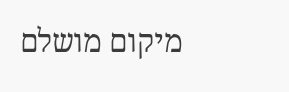מיקום מושלם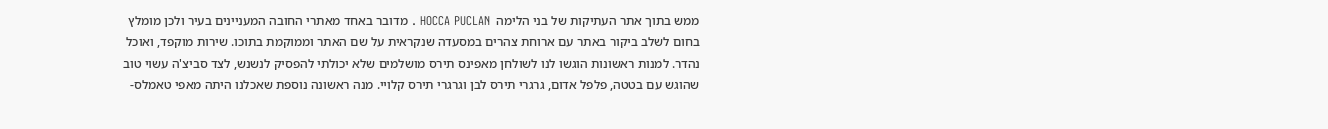ממש בתוך אתר העתיקות של בני הלימה  HOCCA PUCLAN . מדובר באחד מאתרי החובה המעניינים בעיר ולכן מומלץ בחום לשלב ביקור באתר עם ארוחת צהרים במסעדה שנקראית על שם האתר וממוקמת בתוכו. שירות מוקפד, ואוכל נהדר. למנות ראשונות הוגשו לנו לשולחן מאפינס תירס מושלמים שלא יכולתי להפסיק לנשנש, לצד סביצ'ה עשוי טוב שהוגש עם בטטה, פלפל אדום, גרגרי תירס לבן וגרגרי תירס קלויי. מנה ראשונה נוספת שאכלנו היתה מאפי טאמלס-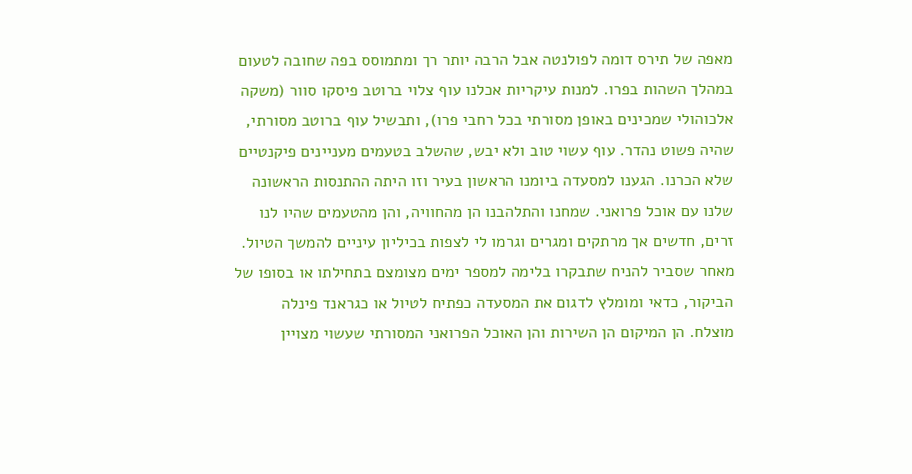מאפה של תירס דומה לפולנטה אבל הרבה יותר רך ומתמוסס בפה שחובה לטעום במהלך השהות בפרו. למנות עיקריות אכלנו עוף צלוי ברוטב פיסקו סוור (משקה אלכוהולי שמכינים באופן מסורתי בכל רחבי פרו), ותבשיל עוף ברוטב מסורתי, שהיה פשוט נהדר. עוף עשוי טוב ולא יבש, שהשלב בטעמים מעניינים פיקנטיים שלא הכרנו. הגענו למסעדה ביומנו הראשון בעיר וזו היתה ההתנסות הראשונה שלנו עם אוכל פרואני. שמחנו והתלהבנו הן מהחוויה, והן מהטעמים שהיו לנו זרים, חדשים אך מרתקים ומגרים וגרמו לי לצפות בכיליון עיניים להמשך הטיול. מאחר שסביר להניח שתבקרו בלימה למספר ימים מצומצם בתחילתו או בסופו של הביקור, כדאי ומומלץ לדגום את המסעדה כפתיח לטיול או כגראנד פינלה מוצלח. הן המיקום הן השירות והן האוכל הפרואני המסורתי שעשוי מצויין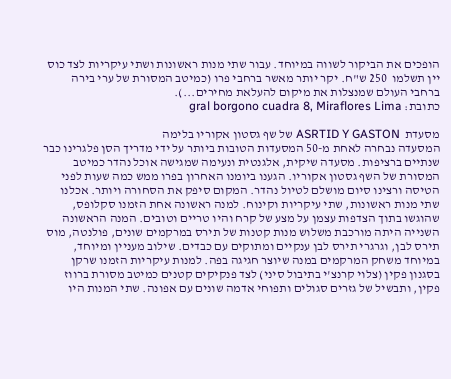הופכים את הביקור לשווה במיוחד. עבור שתי מנות ראשונות ושתי עיקריות לצד כוס יין תשלמו  250 ש"ח. יקר יותר מאשר ברחבי פרו (כמיטב המסורת של ערי בירה ברחבי העולם שמנצלות את מיקום להעלאת מחירים...).
כתובת: gral borgono cuadra 8, Miraflores Lima

מסעדת  ASRTID Y GASTON של שף גסטון אקוריו בלימה
המסעדה נבחרה לאחת מ-50 המסעדות הטובות ביותר על ידי מדריך הסן פלגרינו כבר שנתיים ברציפות. מסעדה שיקית, אלגנטית ונעימה שמגישה אוכל נהדר כמיטב המסורת של השף גסטון אקוריו. הגענו ביומנו האחרון בפרו ממש כמה שעות לפני הטיסה ורצינו סיום מושלם לטיול נהדר. המקום סיפק את הסחורה ויותר. אכלנו שתי מנות ראשונות, שתי עיקריות וקינוח. למנה ראשונה אחת הזמנו סקלופס, שהוגשו בתוך הצדפות עצמן על מצע של קרח והיו טריים וטובים. המנה הראשונה השנייה היתה מורכבת משלוש מנות קטנות של תירס במרקמים שונים, פולנטה, מוס תירס לבן, וגרגרי תירס לבן ענקיים ומתוקים עם כבדים. שילוב מעניין ומיוחד, במיוחד משחק המרקמים במנה שיוצר חגיגה בפה. למנות עיקריות הזמנו שרקן בסגנון פקין (צלוי קרנצ'י בתיבול סיני) לצד פנקיקים קטנים כמיטב מסורת ברווז פקין, ותבשיל של גזרים סגולים ותפוחי אדמה שונים עם אפונה. שתי המנות היו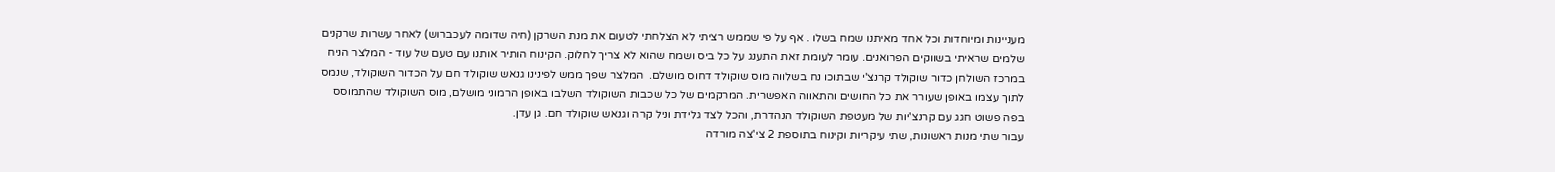מעניינות ומיוחדות וכל אחד מאיתנו שמח בשלו . אף על פי שממש רציתי לא הצלחתי לטעום את מנת השרקן (חיה שדומה לעכברוש) לאחר עשרות שרקנים שלמים שראיתי בשווקים הפרואנים. עומר לעומת זאת התענג על כל ביס ושמח שהוא לא צריך לחלוק. הקינוח הותיר אותנו עם טעם של עוד - המלצר הניח במרכז השולחן כדור שוקולד קרנצ'י שבתוכו נח בשלווה מוס שוקולד דחוס מושלם.  המלצר שפך ממש לפינינו גנאש שוקולד חם על הכדור השוקולד, שנמס לתוך עצמו באופן שעורר את כל החושים והתאווה האפשרית. המרקמים של כל שכבות השוקולד השלבו באופן הרמוני מושלם, מוס השוקולד שהתמוסס בפה פשוט חגג עם קרנצ'יות של מעטפת השוקולד הנהדרת, והכל לצד גלידת וניל קרה וגנאש שוקולד חם. גן עדן.
עבור שתי מנות ראשונות, שתי עיקריות וקינוח בתוספת 2 צי'צה מורדה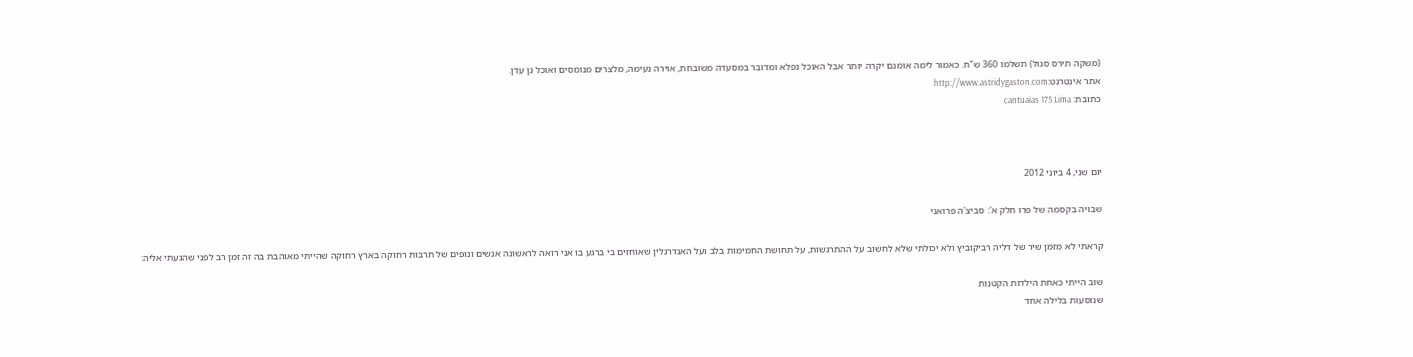(משקה תירס סגול) תשלמו 360 ש"ח. כאמור לימה אומנם יקרה יותר אבל האוכל נפלא ומדובר במסעדה משובחת, אוירה נעימה, מלצרים מנומסים ואוכל גן עדן.
אתר אינטרנט:http://www.astridygaston.com
כתובת: cantuaias 175 Lima



יום שני, 4 ביוני 2012

שבויה בקסמה של פרו חלק א': סביצ'ה פרואני

קראתי לא מזמן שיר של דליה רביקוביץ ולא יכולתי שלא לחשוב על ההתרגשות, על תחושת החמימות בלב ועל האנדרנלין שאוחזים בי ברגע בו אני רואה לראשונה אנשים ונופים של תרבות רחוקה בארץ רחוקה שהייתי מאוהבת בה זה זמן רב לפני שהגעתי אליה:

שוב הייתי כאחת הילדות הקטנות
שנוסעות בלילה אחד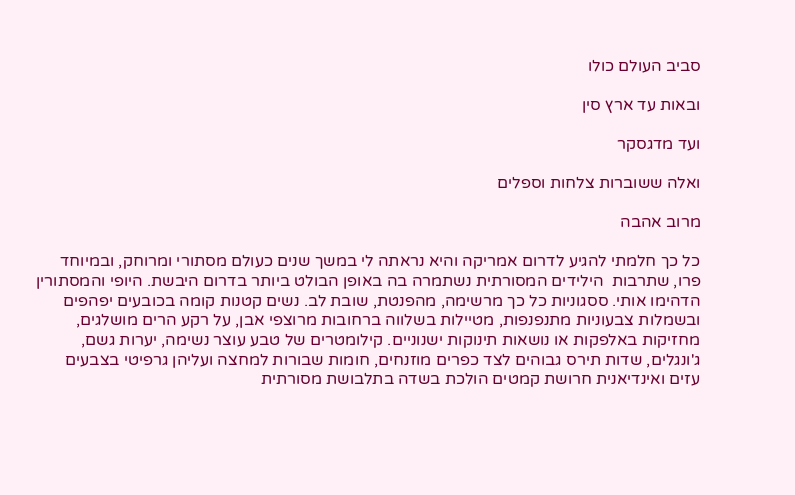סביב העולם כולו

ובאות עד ארץ סין

ועד מדגסקר

ואלה ששוברות צלחות וספלים

מרוב אהבה

כל כך חלמתי להגיע לדרום אמריקה והיא נראתה לי במשך שנים כעולם מסתורי ומרוחק, ובמיוחד פרו, שתרבות  הילידים המסורתית נשתמרה בה באופן הבולט ביותר בדרום היבשת. היופי והמסתורין הדהימו אותי. ססגוניות כל כך מרשימה, מהפנטת, שובת לב. נשים קטנות קומה בכובעים יפהפים ובשמלות צבעוניות מתנפנפות, מטיילות בשלווה ברחובות מרוצפי אבן, על רקע הרים מושלגים, מחזיקות באלפקות או נושאות תינוקות ישנוניים. קילומטרים של טבע עוצר נשימה, יערות גשם, ג'ונגלים, שדות תירס גבוהים לצד כפרים מוזנחים, חומות שבורות למחצה ועליהן גרפיטי בצבעים עזים ואינדיאנית חרושת קמטים הולכת בשדה בתלבושת מסורתית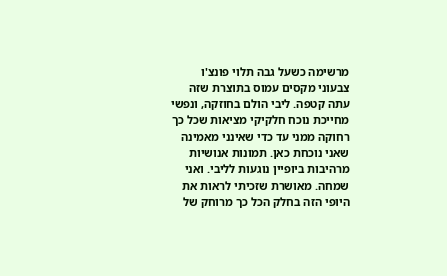מרשימה כשעל גבה תלוי פונצ'ו צבעוני מקסים עמוס בתוצרת שזה עתה קטפה. ליבי הולם בחוזקה, ונפשי מחייכת נוכח חלקיקי מציאות שכל כך רחוקה ממני עד כדי שאינני מאמינה שאני נוכחת כאן. תמונות אנושיות מרהיבות ביופיין נוגעות לליבי. ואני שמחה. מאושרת שזכיתי לראות את היופי הזה בחלק הכל כך מרוחק של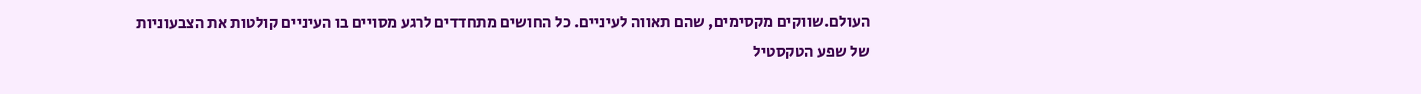העולם.שווקים מקסימים, שהם תאווה לעיניים. כל החושים מתחדדים לרגע מסויים בו העיניים קולטות את הצבעוניות של שפע הטקסטיל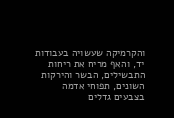והקרמיקה שעשויה בעבודות יד, והאף מריח את ריחות התבשילים, הבשר והירקות השונים, תפוחי אדמה בצבעים גדלים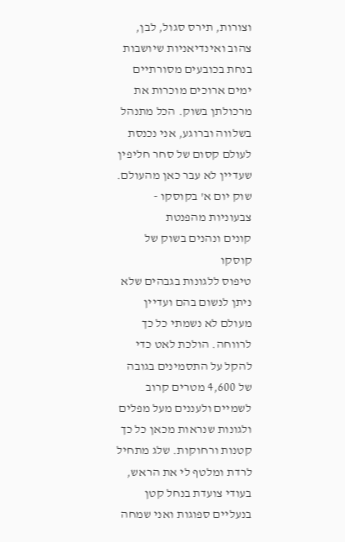וצורות, תירס סגול, לבן, צהוב ואינדיאניות שיושבות בנחת בכובעים מסורתיים ימים ארוכים מוכרות את מרכולתן בשוק. הכל מתנהל בשלווה וברוגע, אני נכנסת לעולם קסום של סחר חליפין  שעדיין לא עבר כאן מהעולם.
שוק יום א' בקוסקו - צבעוניות מהפנטת
קונים ונהנים בשוק של קוסקו
טיפוס ללגונות בגבהים שלא ניתן לנשום בהם ועדיין מעולם לא נשמתי כל כך לרווחה. הולכת לאט כדי להקל על התסמינים בגובה של 4,600 מטרים קרוב לשמיים ולעננים מעל מפלים ולגונות שנראות מכאן כל כך קטנות ורחוקות. שלג מתחיל לרדת ומלטף לי את הראש, בעודי צועדת בנחל קטן בנעליים ספוגות ואני שמחה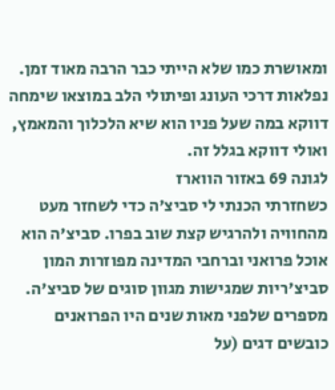ומאושרת כמו שלא הייתי כבר הרבה מאוד זמן. נפלאות דרכי העונג ופיתולי הלב במוצאו שימחה דווקא במה שעל פניו הוא שיא הלכלוך והמאמץ, ואולי דווקא בגלל זה.
לגונה 69 באזור הווארז
כשחזרתי הכנתי לי סביצ'ה כדי לשחזר מעט מהחוויה ולהרגיש קצת שוב בפרו. סביצ'ה הוא אוכל פרואני וברחבי המדינה מפוזרות המון סביצ'ריות שמגישות מגוון סוגים של סביצ'ה. מספרים שלפני מאות שנים היו הפרואנים כובשים דגים (על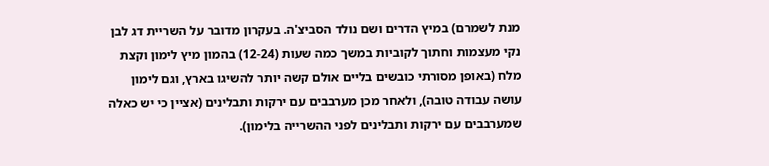מנת לשמרם) במיץ הדרים ושם נולד הסביצ'ה. בעקרון מדובר על השריית דג לבן נקי מעצמות וחתוך לקוביות במשך כמה שעות (12-24) בהמון מיץ לימון וקצת מלח (באופן מסורתי כובשים בליים אולם קשה יותר להשיגו בארץ, וגם לימון עושה עבודה טובה), ולאחר מכן מערבבים עם ירקות ותבלינים (אציין כי יש כאלה שמערבבים עם ירקות ותבלינים לפני ההשרייה בלימון).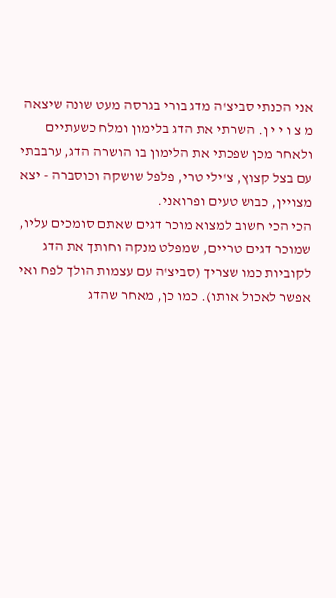אני הכנתי סביצ'ה מדג בורי בגרסה מעט שונה שיצאה מ צ ו י י ן. השרתי את הדג בלימון ומלח כשעתיים ולאחר מכן שפכתי את הלימון בו הושרה הדג, ערבבתי עם בצל קצוץ, צ'ילי טרי, פלפל שושקה וכוסברה - יצא מצויין, כבוש טעים ופרואני.
הכי הכי חשוב למצוא מוכר דגים שאתם סומכים עליו, שמוכר דגים טריים, שמפלט מנקה וחותך את הדג לקוביות כמו שצריך (סביצ'ה עם עצמות הולך לפח ואי אפשר לאכול אותו). כמו כן, מאחר שהדג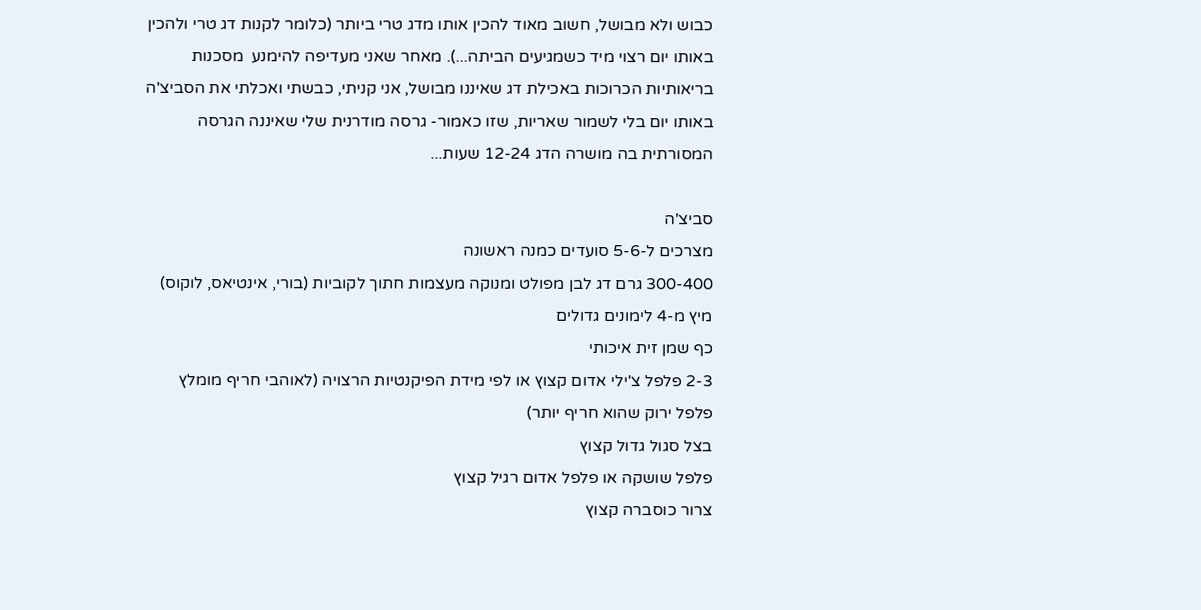כבוש ולא מבושל, חשוב מאוד להכין אותו מדג טרי ביותר (כלומר לקנות דג טרי ולהכין באותו יום רצוי מיד כשמגיעים הביתה...). מאחר שאני מעדיפה להימנע  מסכנות בריאותיות הכרוכות באכילת דג שאיננו מבושל, אני קניתי, כבשתי ואכלתי את הסביצ'ה באותו יום בלי לשמור שאריות, שזו כאמור- גרסה מודרנית שלי שאיננה הגרסה המסורתית בה מושרה הדג 12-24 שעות...

סביצ'ה
מצרכים ל-5-6 סועדים כמנה ראשונה
300-400 גרם דג לבן מפולט ומנוקה מעצמות חתוך לקוביות (בורי, אינטיאס, לוקוס)
מיץ מ-4 לימונים גדולים
כף שמן זית איכותי
2-3 פלפל צ'ילי אדום קצוץ או לפי מידת הפיקנטיות הרצויה (לאוהבי חריף מומלץ פלפל ירוק שהוא חריף יותר)
בצל סגול גדול קצוץ
פלפל שושקה או פלפל אדום רגיל קצוץ
צרור כוסברה קצוץ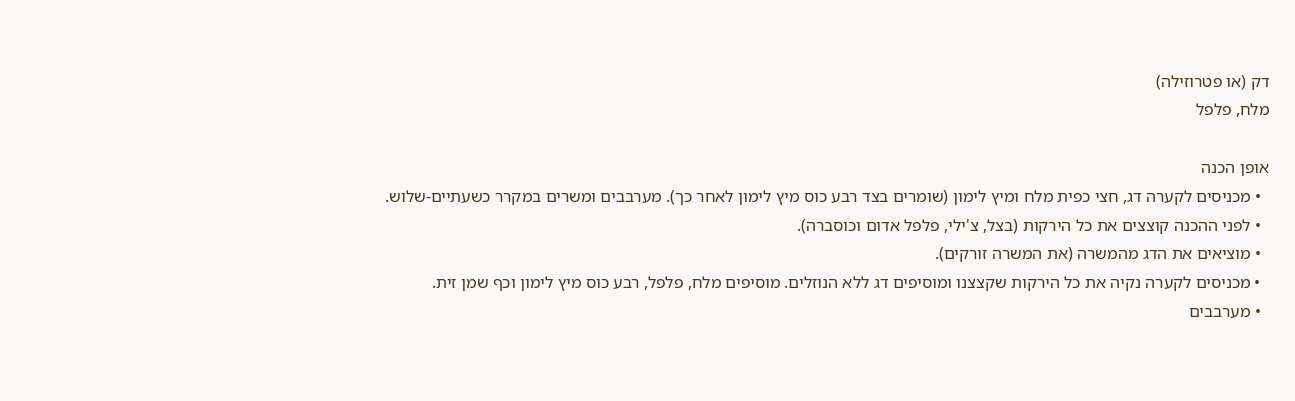דק (או פטרוזילה)
מלח, פלפל

אופן הכנה
  • מכניסים לקערה דג, חצי כפית מלח ומיץ לימון (שומרים בצד רבע כוס מיץ לימון לאחר כך). מערבבים ומשרים במקרר כשעתיים-שלוש.
  • לפני ההכנה קוצצים את כל הירקות (בצל, צ'ילי, פלפל אדום וכוסברה).
  • מוציאים את הדג מהמשרה (את המשרה זורקים).
  • מכניסים לקערה נקיה את כל הירקות שקצצנו ומוסיפים דג ללא הנוזלים. מוסיפים מלח, פלפל, רבע כוס מיץ לימון וכף שמן זית.
  • מערבבים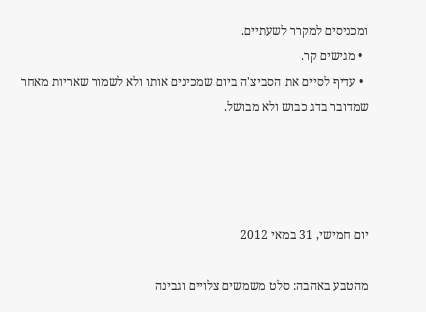ומכניסים למקרר לשעתיים.
  • מגישים קר.
  • עדיף לסיים את הסביצ'ה ביום שמכינים אותו ולא לשמור שאריות מאחר שמדובר בדג כבוש ולא מבושל.




יום חמישי, 31 במאי 2012

מהטבע באהבה: סלט משמשים צלויים וגבינה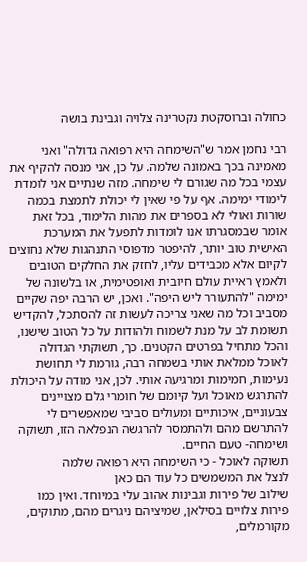כחולה וברוסקטת נקטרינה צלויה וגבינת בושה

רבי נחמן אמר ש"השימחה היא רפואה גדולה" ואני מאמינה בכך באמונה שלמה. על כן, אני מנסה להקיף את עצמי בכל מה שגורם לי שימחה. מזה שנתיים אני לומדת לימודי ימימה. אף על פי שאין לי יכולת לתמצת בכמה שורות ואולי לא בספרים את מהות הלימוד, בכל זאת אומר שבמסגרתו אנו לומדות לתפעל את המערכת האישית טוב יותר, להיפטר מדפוסי התנהגות שלא נחוצים לקיום אלא מכבידים עליו, לחזק את החלקים הטובים ולאמץ ראיית עולם חיובית ואופטימית, או בלשונה של ימימה "להתעורר ליש היפה". ואכן, יש הרבה יפה שקיים מסביב וכל מה שאני צריכה לעשות זה להסתכל, להקדיש תשומת לב על מנת לשמוח ולהודות על כל הטוב שישנו, והכל מתחיל בפרטים הקטנים. כך, תשוקתי הגדולה לאוכל ממלאת אותי בשמחה רבה, גורמת לי תחושת נעימות, חמימות ומרגיעה אותי. לכן, אני מודה על היכולת להתרגש מאוכל ועל קיומם של חומרי גלם מצויינים צבעוניים, איכותיים ומעולים סביבי שמאפשרים לי להתרשם מהם ולהתמסר להרגשה הנפלאה הזו, תשוקה ושימחה- טעם החיים.
תשוקה לאוכל - כי השימחה היא רפואה שלמה
לנצל את המשמשים כל עוד הם כאן
שילוב של פירות וגבינות אהוב עלי במיוחד. ואין כמו פירות צלויים בסילאן, שמיציהם ניגרים מהם, מתוקים, מקורמלים,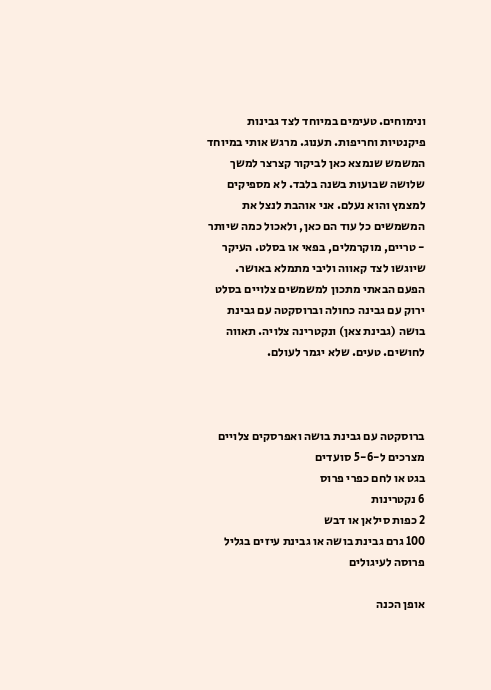ונימוחים. טעימים במיוחד לצד גבינות פיקנטיות וחריפות. תענוג. מרגש אותי במיוחד המשמש שנמצא כאן לביקור קצרצר למשך שלושה שבועות בשנה בלבד. לא מספיקים למצמץ והוא נעלם. אני אוהבת לנצל את המשמשים כל עוד הם כאן, ולאכול כמה שיותר - טריים, מוקרמלים, בפאי או בסלט. העיקר שיוגשו לצד קאווה וליבי מתמלא באושר. הפעם הבאתי מתכון למשמשים צלויים בסלט ירוק עם גבינה כחולה וברוסקטה עם גבינת בושה (גבינת צאן) ונקטרינה צלויה. תאווה לחושים. טעים. שלא יגמר לעולם.



ברוסקטה עם גבינת בושה ואפרסקים צלויים
מצרכים ל-5-6 סועדים
בגט או לחם כפרי פרוס
6 נקטרינות
2 כפות סילאן או דבש
100 גרם גבינת בושה או גבינת עיזים בגליל פרוסה לעיגולים

אופן הכנה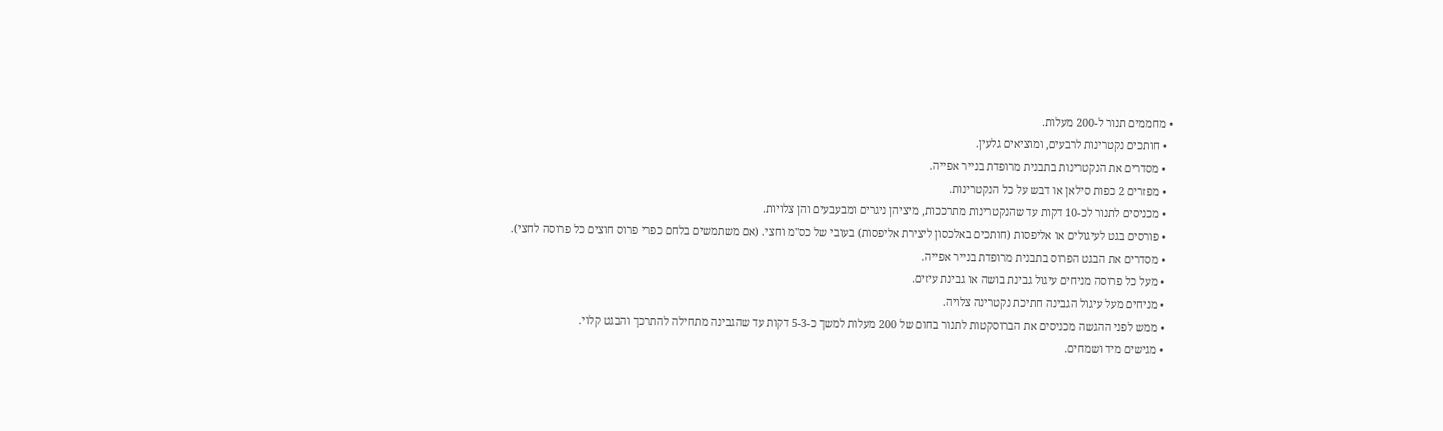• מחממים תנור ל-200 מעלות.
  • חותכים נקטרינות לרבעים, ומוציאים גלעין.
  • מסדרים את הנקטרינות בתבנית מרופדת בנייר אפייה.
  • מפזרים 2 כפות סילאן או דבש על כל הנקטרינות.
  • מכניסים לתנור לכ-10 דקות עד שהנקטרינות מתרככות, מיציהן ניגרים ומבעבעים והן צלויות.
  • פורסים בגט לעיגולים או אליפסות (חותכים באלכסון ליצירת אליפסות) בעובי של כס"מ וחצי. (אם משתמשים בלחם כפרי פרוס חוצים כל פרוסה לחצי).
  • מסדרים את הבגט הפרוס בתבנית מרופדת בנייר אפייה.
  • מעל כל פרוסה מניחים עיגול גבינת בושה או גבינת עיזים.
  • מניחים מעל עיגול הגבינה חתיכת נקטרינה צלויה.
  • ממש לפני ההגשה מכניסים את הברוסקטות לתנור בחום של 200 מעלות למשך כ-5-3 דקות עד שהגבינה מתחילה להתרכך והבגט קלוי.
  • מגישים מיד ושמחים.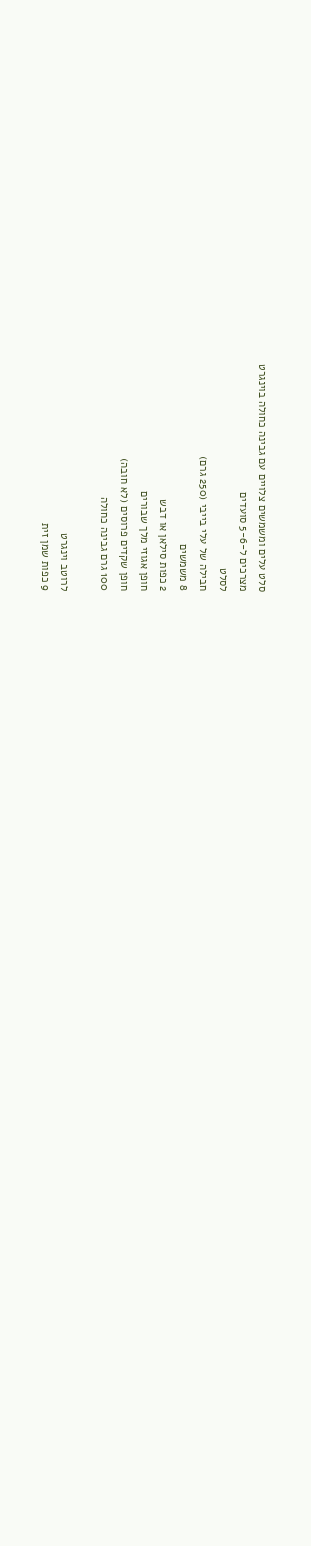סלט עלים ומשמשים צלויים עם גבינה כחולה בוינגרט
מצרכים ל-5-6 סועדים
לסלט
חבילה של עלי בייבי (250 גרם)
8 משמשים
2 כפות סילאן או דבש
חופן אגוזי מלך שבורים
חופן שקדים פרוסים (לא חובה)
100 גרם גבינה כחולה

לרוטב וינגרט
9 כפות שמן זית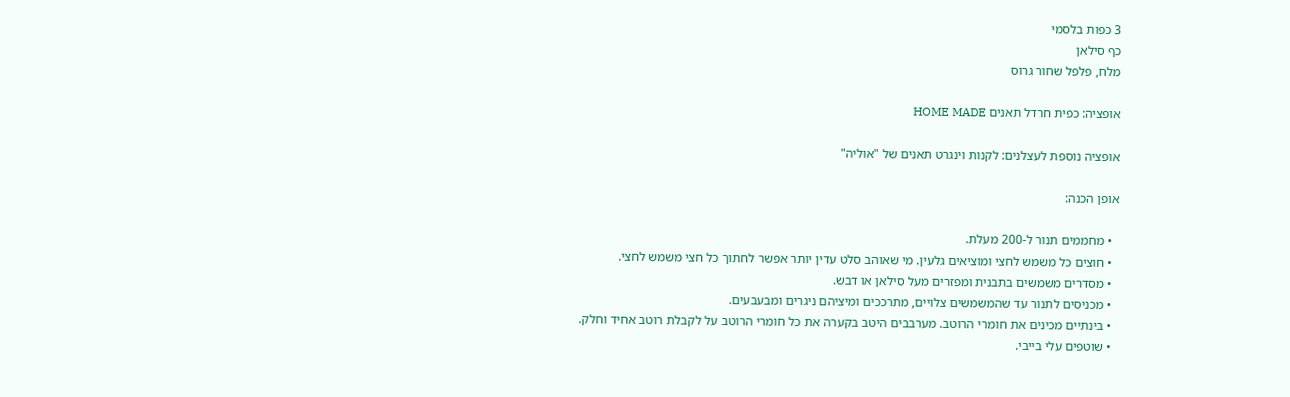3 כפות בלסמי
כף סילאן
מלח, פלפל שחור גרוס

אופציה: כפית חרדל תאנים HOME MADE

אופציה נוספת לעצלנים: לקנות וינגרט תאנים של "אוליה"

אופן הכנה:

  • מחממים תנור ל-200 מעלת.
  • חוצים כל משמש לחצי ומוציאים גלעין. מי שאוהב סלט עדין יותר אפשר לחתוך כל חצי משמש לחצי.
  • מסדרים משמשים בתבנית ומפזרים מעל סילאן או דבש.
  • מכניסים לתנור עד שהמשמשים צלויים, מתרככים ומיציהם ניגרים ומבעבעים.
  • בינתיים מכינים את חומרי הרוטב. מערבבים היטב בקערה את כל חומרי הרוטב על לקבלת רוטב אחיד וחלק.
  • שוטפים עלי בייבי.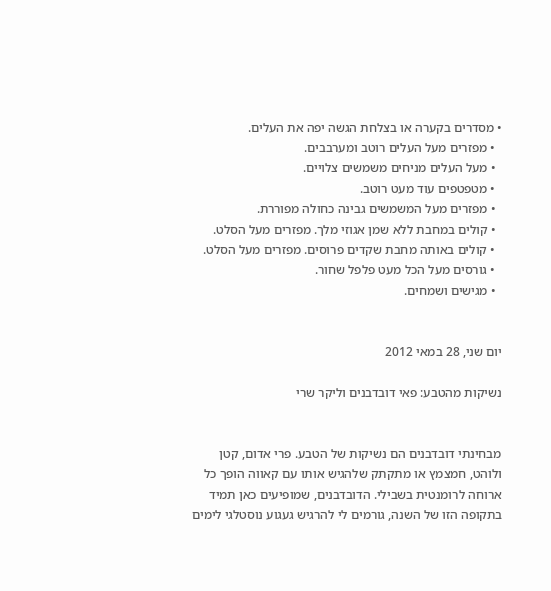• מסדרים בקערה או בצלחת הגשה יפה את העלים.
  • מפזרים מעל העלים רוטב ומערבבים.
  • מעל העלים מניחים משמשים צלויים.
  • מטפטפים עוד מעט רוטב.
  • מפזרים מעל המשמשים גבינה כחולה מפוררת.
  • קולים במחבת ללא שמן אגוזי מלך. מפזרים מעל הסלט.
  • קולים באותה מחבת שקדים פרוסים. מפזרים מעל הסלט.
  • גורסים מעל הכל מעט פלפל שחור.
  • מגישים ושמחים.


יום שני, 28 במאי 2012

נשיקות מהטבע: פאי דובדבנים וליקר שרי


מבחינתי דובדבנים הם נשיקות של הטבע. פרי אדום, קטן ולוהט, חמצמץ או מתקתק שלהגיש אותו עם קאווה הופך כל ארוחה לרומנטית בשבילי. הדובדבנים, שמופיעים כאן תמיד בתקופה הזו של השנה, גורמים לי להרגיש געגוע נוסטלגי לימים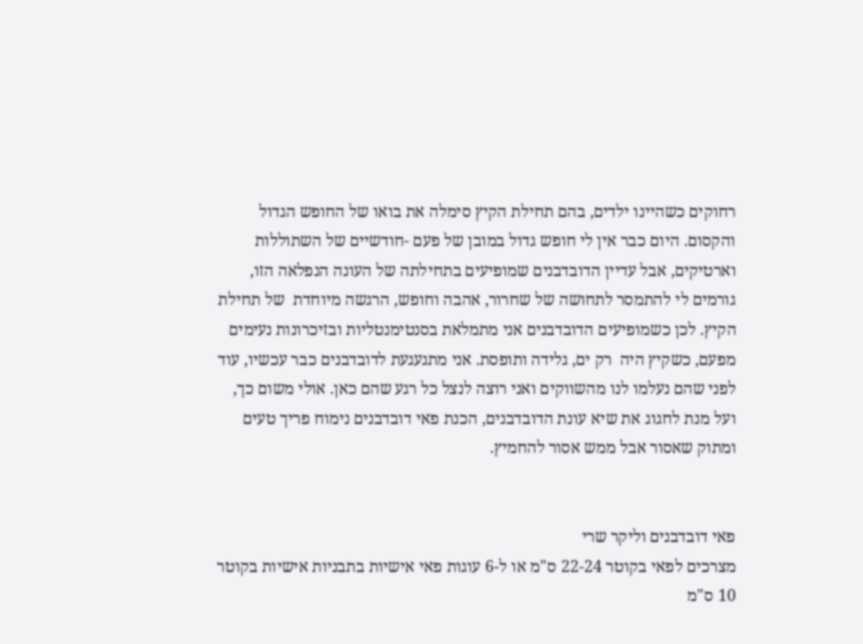רחוקים כשהיינו ילדים, בהם תחילת הקיץ סימלה את בואו של החופש הגדול והקסום. היום כבר אין לי חופש גדול במובן של פעם -חודשיים של השתוללות וארטיקים, אבל עדיין הדובדבנים שמופיעים בתחילתה של העונה הנפלאה הזו, גורמים לי להתמסר לתחושה של שחרור, אהבה וחופש, הרגשה מיוחדת  של תחילת הקיץ. לכן כשמופיעים הדובדבנים אני מתמלאת בסנטימנטליות ובזיכרונות נעימים מפעם, כשקיץ היה  רק ים, גלידה ותופסת. אני מתגעגעת לדובדבנים כבר עכשיו, עוד לפני שהם נעלמו לנו מהשווקים ואני רוצה לנצל כל רגע שהם כאן. אולי משום כך, ועל מנת לחגוג את שיא עונת הדובדבנים, הכנת פאי דובדבנים נימוח פריך טעים ומתוק שאסור אבל ממש אסור להחמיץ.


פאי דובדבנים וליקר שרי
מצרכים לפאי בקוטר 22-24 ס"מ או ל-6 עוגות פאי אישיות בתבניות אישיות בקוטר 10 ס"מ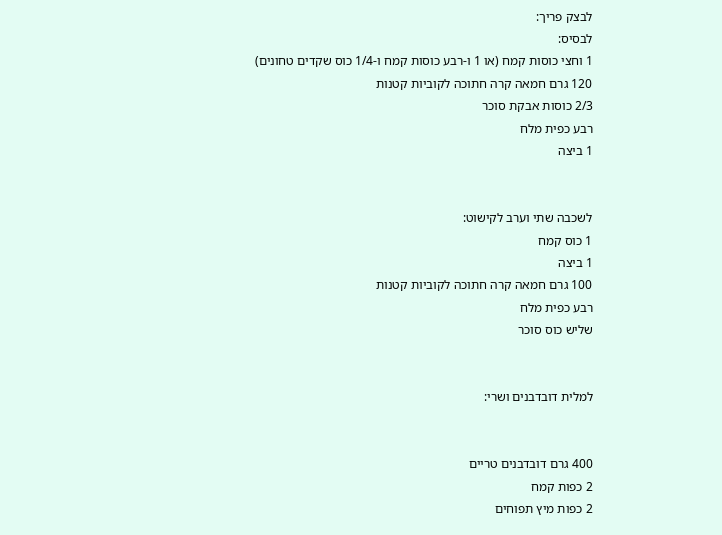לבצק פריך:
לבסיס:
1 וחצי כוסות קמח (או 1 ו-רבע כוסות קמח ו-1/4 כוס שקדים טחונים)
120 גרם חמאה קרה חתוכה לקוביות קטנות
2/3 כוסות אבקת סוכר
רבע כפית מלח
1 ביצה


לשכבה שתי וערב לקישוט:
1 כוס קמח
1 ביצה
100 גרם חמאה קרה חתוכה לקוביות קטנות
רבע כפית מלח
שליש כוס סוכר


למלית דובדבנים ושרי:


400 גרם דובדבנים טריים
2 כפות קמח
2 כפות מיץ תפוחים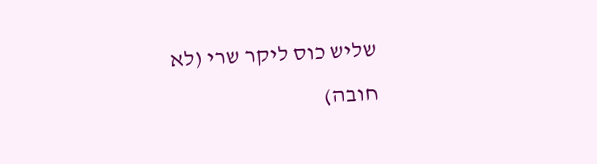שליש כוס ליקר שרי (לא חובה)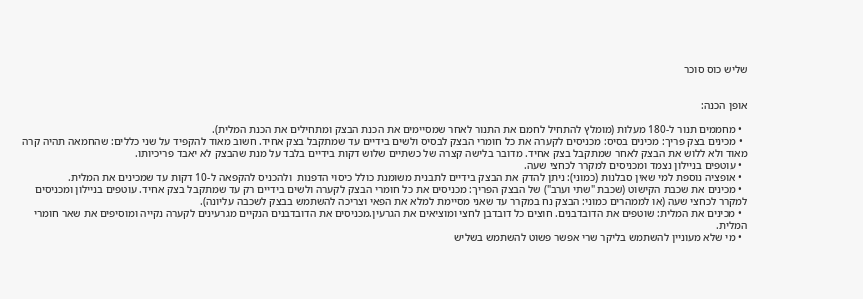שליש כוס סוכר


אופן הכנה:

  • מחממים תנור ל-180 מעלות (מומלץ להתחיל לחמם את התנור לאחר שמסיימים את הכנת הבצק ומתחילים את הכנת המלית).
  • מכינים בצק פריך: מכינים בסיס: מכניסים לקערה את כל חומרי הבצק לבסיס ולשים בידיים עד שמתקבל בצק אחיד. חשוב מאוד להקפיד על שני כללים: שהחמאה תהיה קרה מאוד ולא ללוש את הבצק לאחר שמתקבל בצק אחיד. מדובר בלישה קצרה של כשתיים שלוש דקות בידיים בלבד על מנת שהבצק לא יאבד פריכיותו.
  • עוטפים בניילון נצמד ומכניסים למקרר לכחצי שעה.
  • אופציה נוספת למי שאין סבלנות (כמוני): ניתן להדק את הבצק בידיים לתבנית משומנת כולל כיסוי הדפנות  ולהכניס להקפאה ל-10 דקות עד שמכינים את המלית.
  • מכינים את שכבת הקישוט (שכבת "שתי וערב") של הבצק הפריך: מכניסים את כל חומרי הבצק לקערה ולשים בידיים רק עד שמתקבל בצק אחיד. עוטפים בניילון ומכניסים למקרר לכחצי שעה (או לממהרים כמוני: הבצק נח במקרר עד שאני מסיימת למלא את הפאי וצריכה להשתמש בבצק לשכבה עליונה).
  • מכינים את המלית: שוטפים את הדובדבנים. חוצים כל דובדבן לחצי ומוציאים את הגרעין.מכניסים את הדובדבנים הנקיים מגרעינים לקערה נקייה ומוסיפים את שאר חומרי המלית.
  • מי שלא מעוניין להשתמש בליקר שרי אפשר פשוט להשתמש בשליש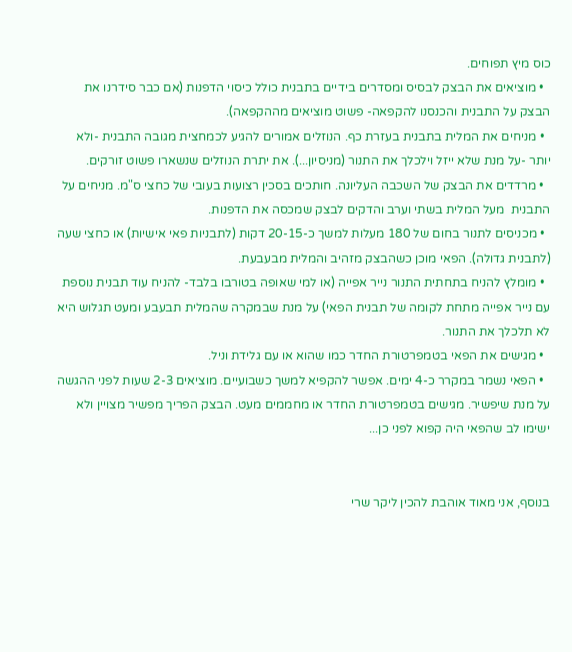כוס מיץ תפוחים.
  • מוציאים את הבצק לבסיס ומסדרים בידיים בתבנית כולל כיסוי הדפנות (אם כבר סידרנו את הבצק על התבנית והכנסנו להקפאה- פשוט מוציאים מההקפאה).
  • מניחים את המלית בתבנית בעזרת כף. הנוזלים אמורים להגיע לכמחצית מגובה התבנית -ולא יותר -על מנת שלא ייזל וילכלך את התנור (מניסיון...). את יתרת הנוזלים שנשארו פשוט זורקים.
  • מרדדים את הבצק של השכבה העליונה. חותכים בסכין רצועות בעובי של כחצי ס"מ. מניחים על התבנית  מעל המלית בשתי וערב והדקים לבצק שמכסה את הדפנות.
  • מכניסים לתנור בחום של 180 מעלות למשך כ-20-15 דקות (לתבניות פאי אישיות) או כחצי שעה (לתבנית גדולה). הפאי מוכן כשהבצק מזהיב והמלית מבעבעת.
  • מומלץ להניח בתחתית התנור נייר אפייה (או למי שאופה בטורבו בלבד- להניח עוד תבנית נוספת עם נייר אפייה מתחת לקומה של תבנית הפאי) על מנת שבמקרה שהמלית תבעבע ומעט תגלוש היא לא תלכלך את התנור.
  • מגישים את הפאי בטמפרטורת החדר כמו שהוא או עם גלידת וניל.
  • הפאי נשמר במקרר כ-4 ימים. אפשר להקפיא למשך כשבועיים. מוציאים 2-3 שעות לפני ההגשה על מנת שיפשיר. מגישים בטמפרטורת החדר או מחממים מעט. הבצק הפריך מפשיר מצויין ולא ישימו לב שהפאי היה קפוא לפני כן...


בנוסף, אני מאוד אוהבת להכין ליקר שרי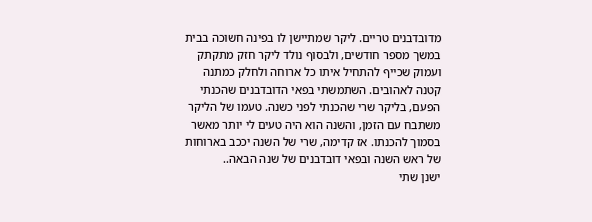מדובדבנים טריים. ליקר שמתיישן לו בפינה חשוכה בבית במשך מספר חודשים, ולבסוף נולד ליקר חזק מתקתק ועמוק שכייף להתחיל איתו כל ארוחה ולחלק כמתנה קטנה לאהובים. השתמשתי בפאי הדובדבנים שהכנתי הפעם, בליקר שרי שהכנתי לפני כשנה. טעמו של הליקר משתבח עם הזמן, והשנה הוא היה טעים לי יותר מאשר בסמוך להכנתו. אז קדימה, שרי של השנה יככב בארוחות של ראש השנה ובפאי דובדבנים של שנה הבאה..
ישנן שתי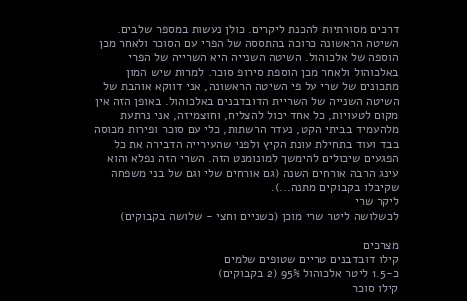דרכים מסורתיות להכנת ליקרים. כולן נעשות במספר שלבים. השיטה הראשונה כרוכה בהתססה של הפרי עם הסוכר ולאחר מכן הוספה של אלכוהול. השיטה השנייה היא השרייה של הפרי באלכוהול ולאחר מכן הוספת סירופ סוכר. למרות שיש המון מתכונים של שרי על פי השיטה הראשונה, אני דווקא אוהבת של השיטה השנייה של השריית הדובדבנים באלכוהול. באופן הזה אין מקום לטעויות, כל אחד יכול להצליח, וחוצמיזה, אני נרתעת מלהעמיד בביתי הקט, נעדר הרשתות, כלי עם סוכר ופירות מכוסה בבד ועוד בתחילת עונת הקיץ ולפני שהעירייה הדבירה את כל הפגעים שיכולים להימשך למונומנט הזה. השרי הזה נפלא והוא עינג הרבה אורחים השנה (גם אורחים שלי וגם של בני משפחה שקיבלו בקבוקים מתנה...).
ליקר שרי
לכשלושה ליטר שרי מוכן (כשניים וחצי - שלושה בקבוקים)

מצרכים
קילו דובדבנים טריים שטופים שלמים
כ-1.5 ליטר אלכוהול 95% (2 בקבוקים)
קילו סוכר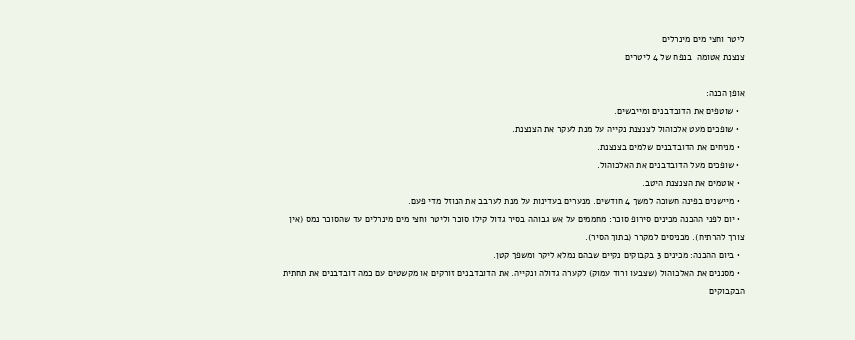ליטר וחצי מים מינרלים
צנצנת אטומה  בנפח של 4 ליטרים

אופן הכנה:
  • שוטפים את הדובדבנים ומייבשים.
  • שופכים מעט אלכוהול לצנצנת נקייה על מנת לעקר את הצנצנת.
  • מניחים את הדובדבנים שלמים בצנצנת.
  • שופכים מעל הדובדבנים את האלכוהול.
  • אוטמים את הצנצנת היטב.
  • מיישנים בפינה חשוכה למשך 4 חודשים. מנערים בעדינות על מנת לערבב את הנוזל מדי פעם.
  • יום לפני ההכנה מכינים סירופ סוכר: מחממים על אש גבוהה בסיר גדול קילו סוכר וליטר וחצי מים מינרלים עד שהסוכר נמס (אין צורך להרתיח). מכניסים למקרר (בתוך הסיר).
  • ביום ההכנה: מכינים 3 בקבוקים נקיים שבהם נמלא ליקר ומשפך קטן.
  • מסננים את האלכוהול (שצבעו ורוד עמוק) לקערה גדולה ונקייה. את הדובדבנים זורקים או מקשטים עם כמה דובדבנים את תחתית הבקבוקים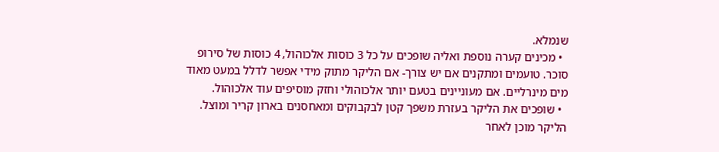שנמלא.
  • מכינים קערה נוספת ואליה שופכים על כל 3 כוסות אלכוהול, 4 כוסות של סירופ סוכר. טועמים ומתקנים אם יש צורך- אם הליקר מתוק מידי אפשר לדלל במעט מאוד מים מינרליים. אם מעוניינים בטעם יותר אלכוהולי וחזק מוסיפים עוד אלכוהול.
  • שופכים את הליקר בעזרת משפך קטן לבקבוקים ומאחסנים בארון קריר ומוצל. הליקר מוכן לאחר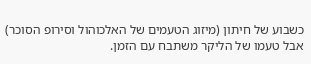כשבוע של חיתון (מיזוג הטעמים של האלכוהול וסירופ הסוכר) אבל טעמו של הליקר משתבח עם הזמן.